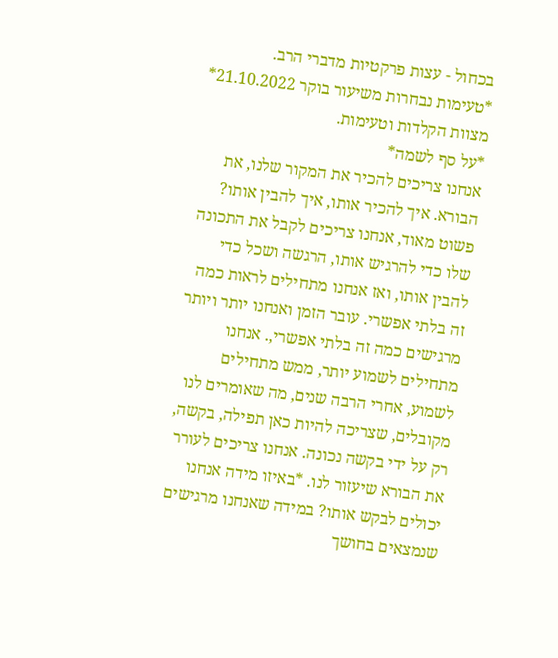בכחול - עצות פרקטיות מדברי הרב.
*טעימות נבחרות משיעור בוקר 21.10.2022*
מצוות הקלדות וטעימות.
*על סף לשמה*
אנחנו צריכים להכיר את המקור שלנו, את הבורא. איך להכיר אותו, איך להבין אותו? פשוט מאוד, אנחנו צריכים לקבל את התכונה שלו כדי להרגיש אותו, הרגשה ושכל כדי להבין אותו, ואז אנחנו מתחילים לראות כמה זה בלתי אפשרי. עובר הזמן ואנחנו יותר ויותר מרגישים כמה זה בלתי אפשרי,. אנחנו מתחילים לשמוע יותר, ממש מתחילים לשמוע, אחרי הרבה שנים, מה שאומרים לנו מקובלים, שצריכה להיות כאן תפילה, בקשה, רק על ידי בקשה נכונה. אנחנו צריכים לעורר את הבורא שיעזור לנו. *באיזו מידה אנחנו יכולים לבקש אותו? במידה שאנחנו מרגישים שנמצאים בחושך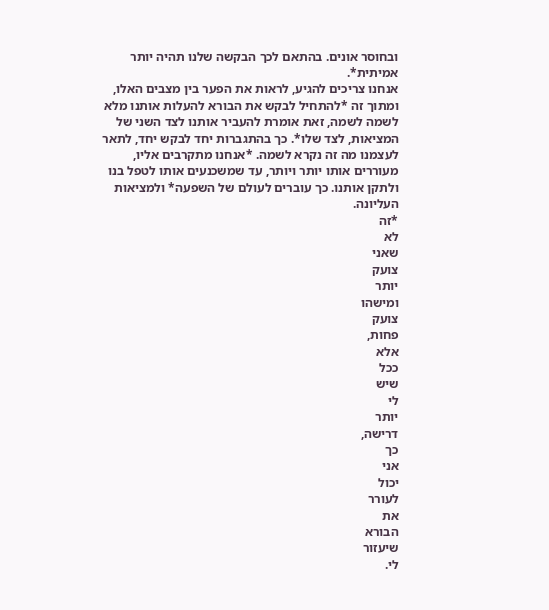ובחוסר אונים. בהתאם לכך הבקשה שלנו תהיה יותר אמיתית*.
אנחנו צריכים להגיע, לראות את הפער בין מצבים האלו, ומתוך זה *להתחיל לבקש את הבורא להעלות אותנו מלא לשמה לשמה, זאת אומרת להעביר אותנו לצד השני של המציאות, לצד שלו*. כך בהתגברות יחד לבקש יחד, לתאר לעצמנו מה זה נקרא לשמה. *אנחנו מתקרבים אליו, מעוררים אותו יותר ויותר, עד שמשכנעים אותו לטפל בנו ולתקן אותנו. כך עוברים לעולם של השפעה* ולמציאות העליונה.
*זה
לא
שאני
צועק
יותר
ומישהו
צועק
פחות,
אלא
ככל
שיש
לי
יותר
דרישה,
כך
אני
יכול
לעורר
את
הבורא
שיעזור
לי.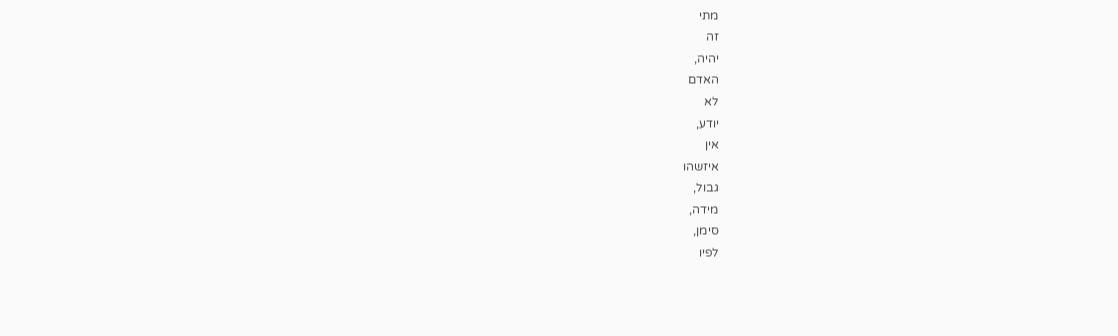מתי
זה
יהיה,
האדם
לא
יודע,
אין
איזשהו
גבול,
מידה,
סימן,
לפיו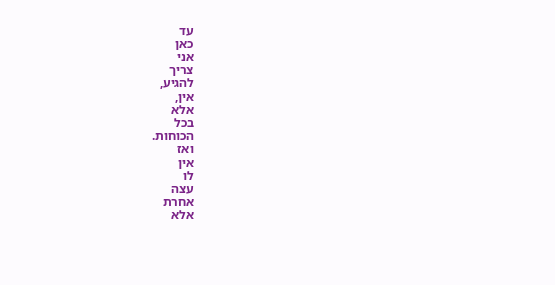עד
כאן
אני
צריך
להגיע,
אין,
אלא
בכל
הכוחות.
ואז
אין
לו
עצה
אחרת
אלא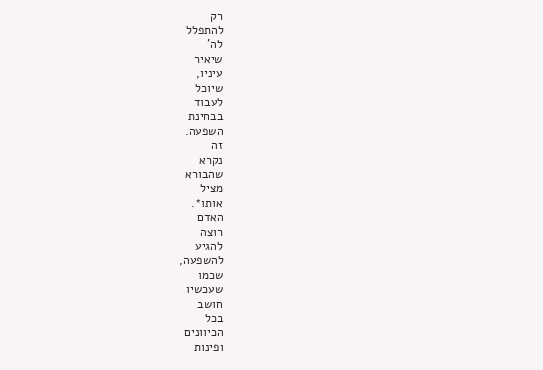רק
להתפלל
לה'
שיאיר
עיניו,
שיוכל
לעבוד
בבחינת
השפעה.
זה
נקרא
שהבורא
מציל
אותו*.
האדם
רוצה
להגיע
להשפעה,
שכמו
שעכשיו
חושב
בכל
הכיוונים
ופינות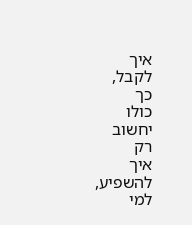איך
לקבל,
כך
כולו
יחשוב
רק
איך
להשפיע,
למי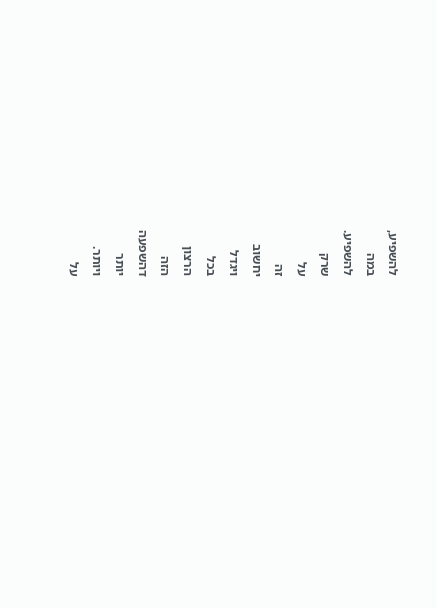להשפיע,
במה
להשפיע.
שרק
על
זה
יחשוב
ויגדל
בכל
הרצון
הזה
דהשפעה
יותר
ויותר.
על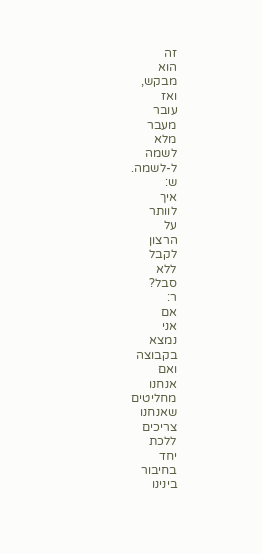זה
הוא
מבקש,
ואז
עובר
מעבר
מלא
לשמה
ל-לשמה.
ש:
איך
לוותר
על
הרצון
לקבל
ללא
סבל?
ר:
אם
אני
נמצא
בקבוצה
ואם
אנחנו
מחליטים
שאנחנו
צריכים
ללכת
יחד
בחיבור
בינינו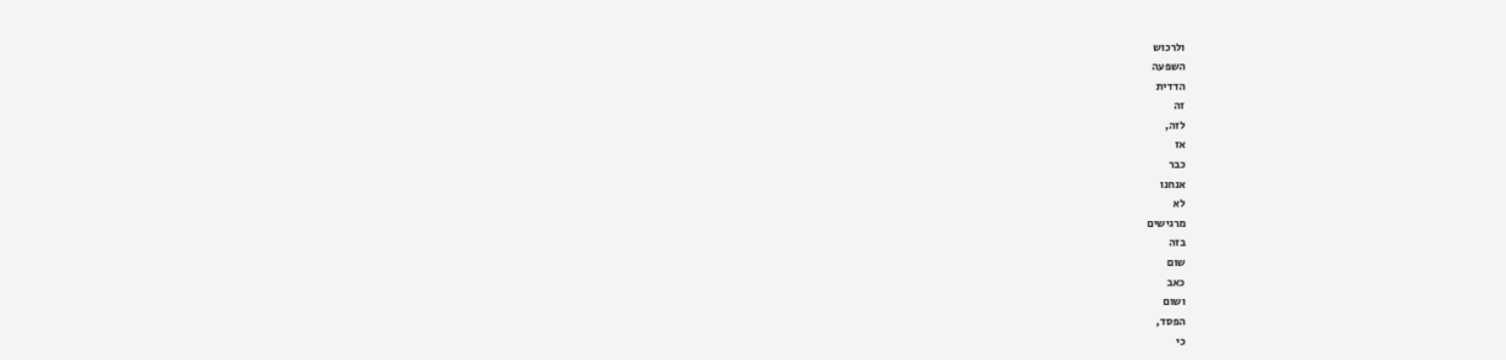ולרכוש
השפעה
הדדית
זה
לזה,
אז
כבר
אנחנו
לא
מרגישים
בזה
שום
כאב
ושום
הפסד,
כי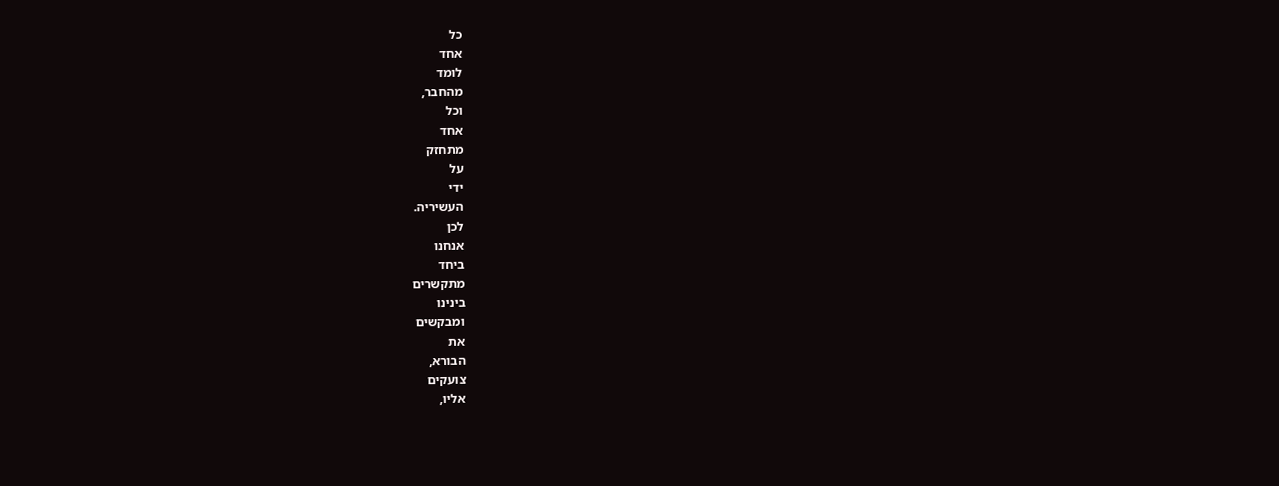כל
אחד
לומד
מהחבר,
וכל
אחד
מתחזק
על
ידי
העשיריה.
לכן
אנחנו
ביחד
מתקשרים
בינינו
ומבקשים
את
הבורא,
צועקים
אליו,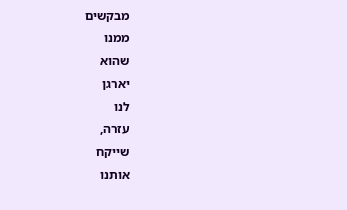מבקשים
ממנו
שהוא
יארגן
לנו
עזרה,
שייקח
אותנו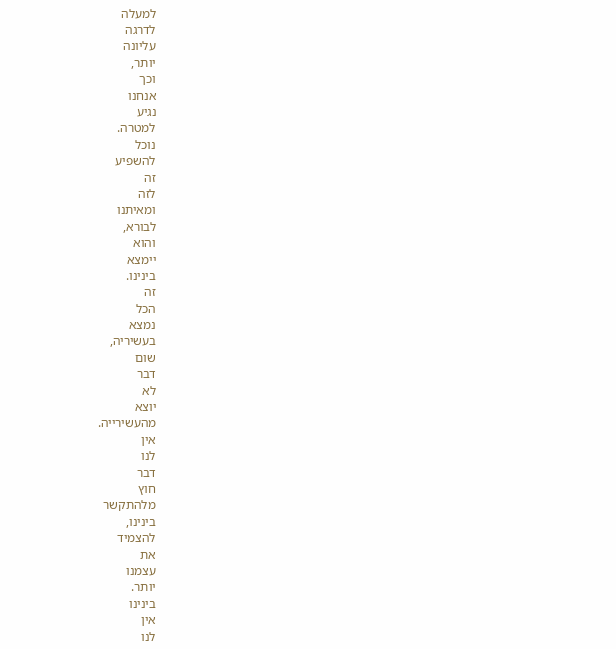למעלה
לדרגה
עליונה
יותר,
וכך
אנחנו
נגיע
למטרה.
נוכל
להשפיע
זה
לזה
ומאיתנו
לבורא,
והוא
יימצא
בינינו.
זה
הכל
נמצא
בעשיריה,
שום
דבר
לא
יוצא
מהעשירייה.
אין
לנו
דבר
חוץ
מלהתקשר
בינינו,
להצמיד
את
עצמנו
יותר.
בינינו
אין
לנו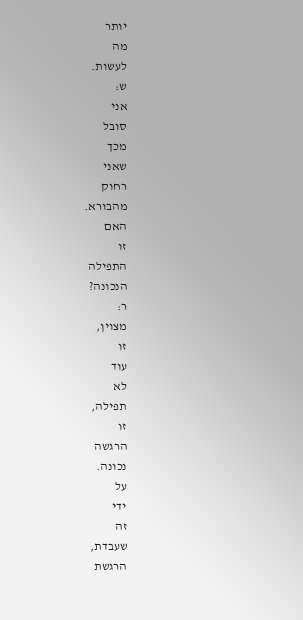יותר
מה
לעשות.
ש:
אני
סובל
מכך
שאני
רחוק
מהבורא.
האם
זו
התפילה
הנכונה?
ר:
מצוין,
זו
עוד
לא
תפילה,
זו
הרגשה
נכונה.
על
ידי
זה
שעבדת,
הרגשת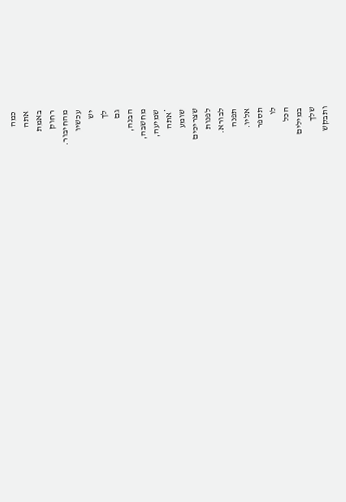כמה
אתה
באמת
רחוק
מהחיבור.
עכשיו
יש
לך
גם
הבנה,
מחשבה,
שמיעה,
*אתה
שומע
שצריכים
לפנות
לבורא.
תפנה
אליו.
תספר
לו
הכל
במילים
שלך
ותבקש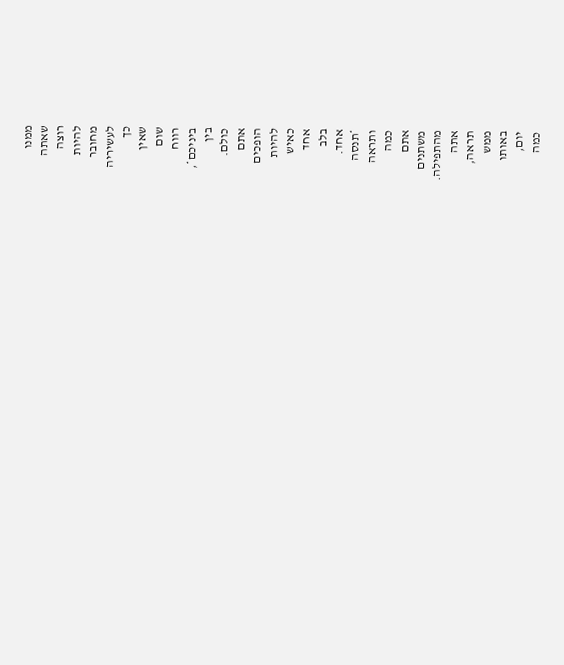ממנו
שאתה
רוצה
להיות
מחובר
לעשיריה
כך
שאין
שום
רווח
ביניכם*,
בין
כולם.
אתם
הופכים
להיות
כאיש
אחד
בלב
אחד.
*תנסה
ותראה
כמה
אתם
משתנים
מהתפילה.
אתה
תראה,
ממש
באותו
יום,
כמה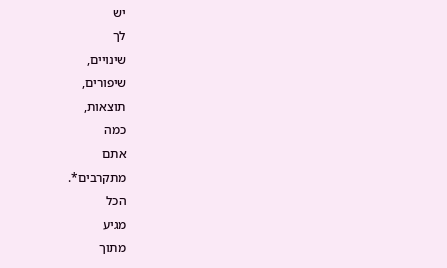יש
לך
שינויים,
שיפורים,
תוצאות,
כמה
אתם
מתקרבים*.
הכל
מגיע
מתוך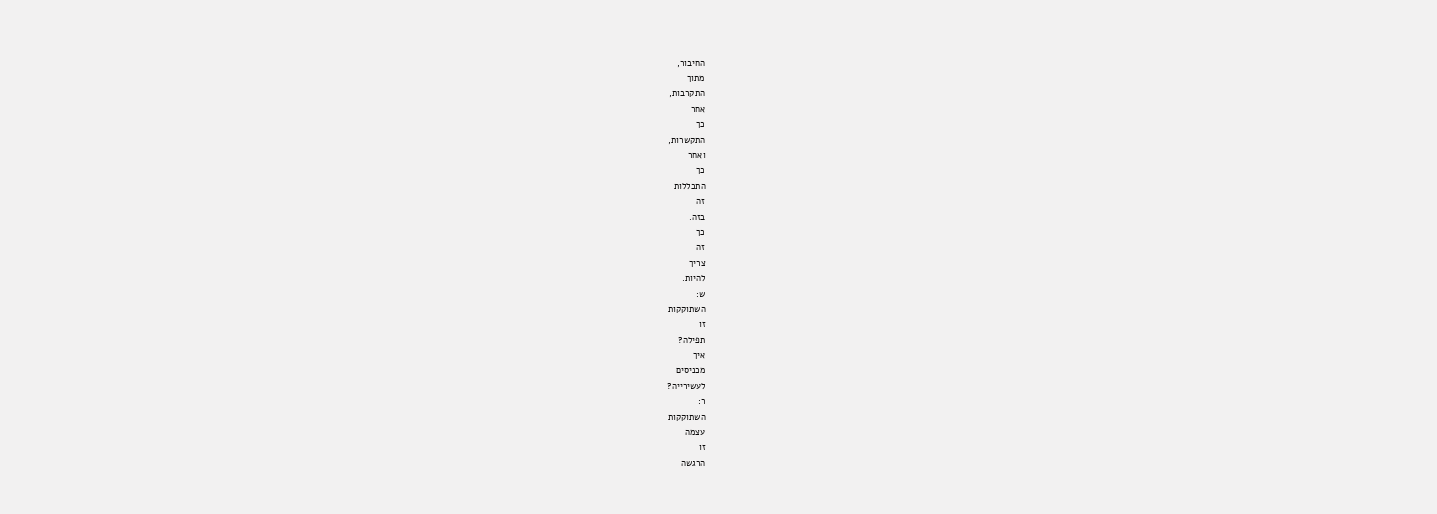החיבור,
מתוך
התקרבות,
אחר
כך
התקשרות,
ואחר
כך
התכללות
זה
בזה.
כך
זה
צריך
להיות.
ש:
השתוקקות
זו
תפילה?
איך
מכניסים
לעשירייה?
ר:
השתוקקות
עצמה
זו
הרגשה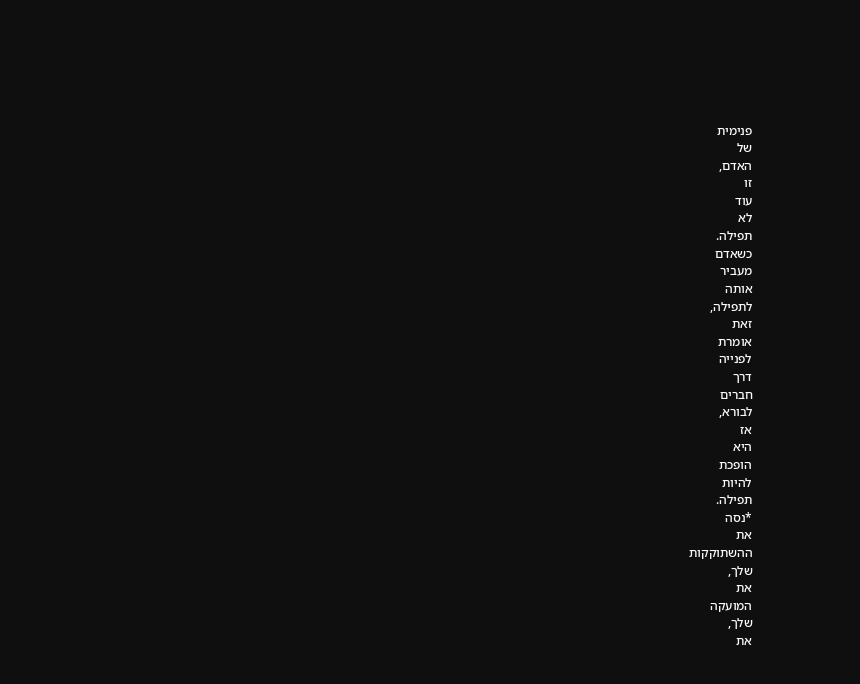פנימית
של
האדם,
זו
עוד
לא
תפילה.
כשאדם
מעביר
אותה
לתפילה,
זאת
אומרת
לפנייה
דרך
חברים
לבורא,
אז
היא
הופכת
להיות
תפילה.
*נסה
את
ההשתוקקות
שלך,
את
המועקה
שלך,
את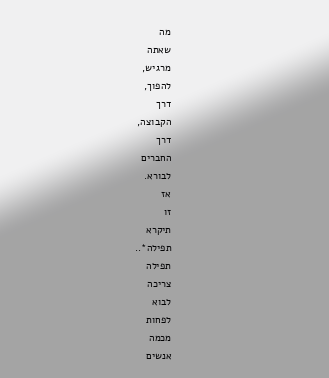מה
שאתה
מרגיש,
להפוך,
דרך
הקבוצה,
דרך
החברים
לבורא.
אז
זו
תיקרא
תפילה*..
תפילה
צריכה
לבוא
לפחות
מכמה
אנשים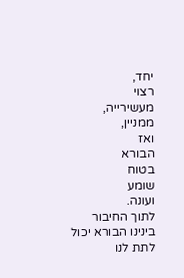יחד,
רצוי
מעשירייה,
ממניין,
ואז
הבורא
בטוח
שומע
ועונה.
לתוך החיבור בינינו הבורא יכול לתת לנו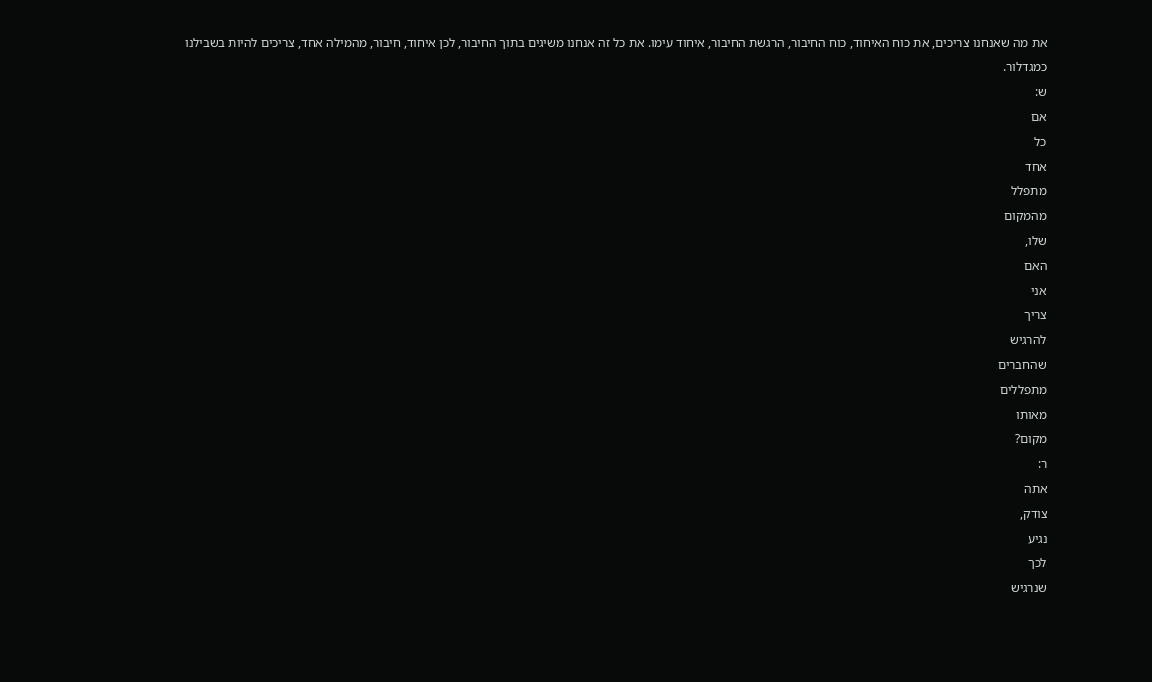את מה שאנחנו צריכים, את כוח האיחוד, כוח החיבור, הרגשת החיבור, איחוד עימו. את כל זה אנחנו משיגים בתוך החיבור, לכן איחוד, חיבור, מהמילה אחד, צריכים להיות בשבילנו כמגדלור.
ש:
אם
כל
אחד
מתפלל
מהמקום
שלו,
האם
אני
צריך
להרגיש
שהחברים
מתפללים
מאותו
מקום?
ר:
אתה
צודק,
נגיע
לכך
שנרגיש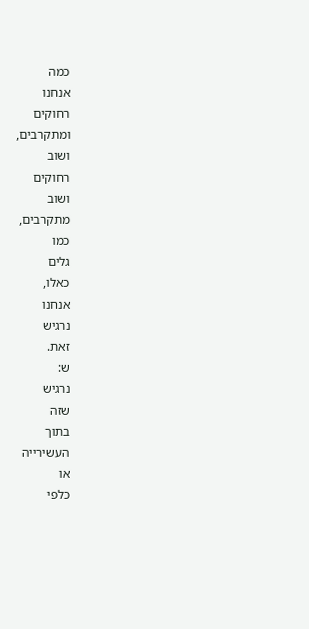כמה
אנחנו
רחוקים
ומתקרבים,
ושוב
רחוקים
ושוב
מתקרבים,
כמו
גלים
כאלו,
אנחנו
נרגיש
זאת.
ש:
נרגיש
שזה
בתוך
העשירייה
או
כלפי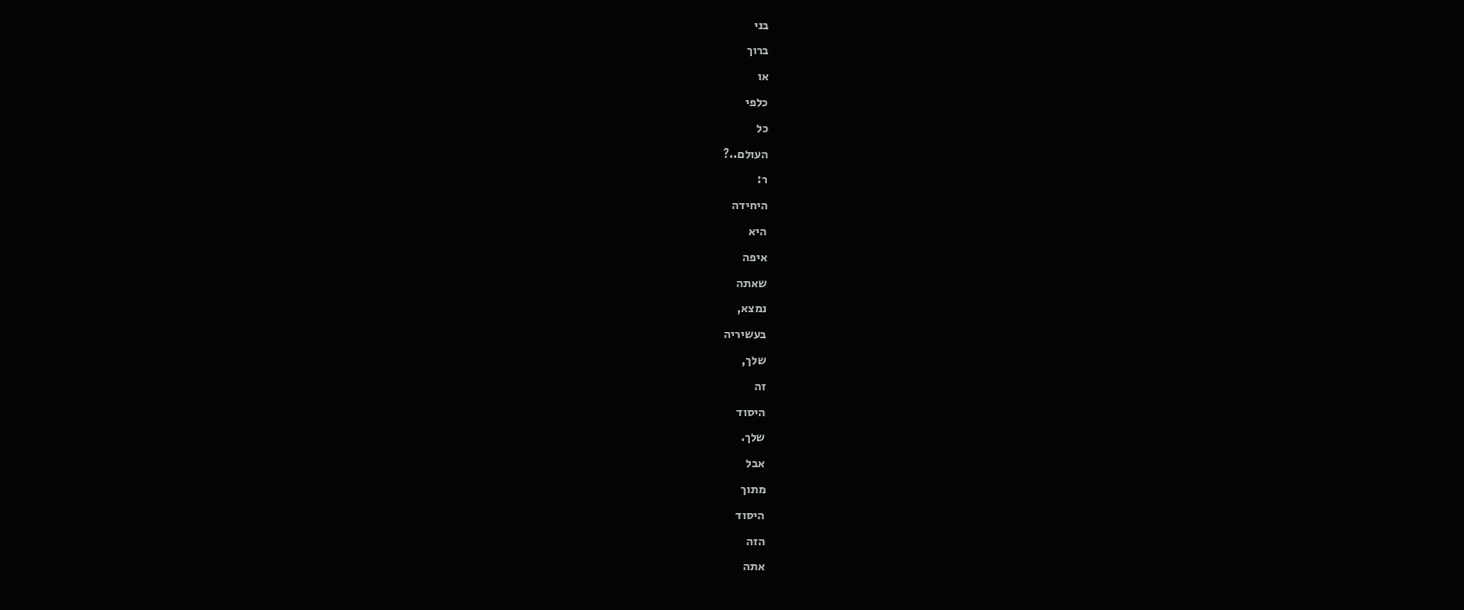בני
ברוך
או
כלפי
כל
העולם..?
ר:
היחידה
היא
איפה
שאתה
נמצא,
בעשיריה
שלך,
זה
היסוד
שלך.
אבל
מתוך
היסוד
הזה
אתה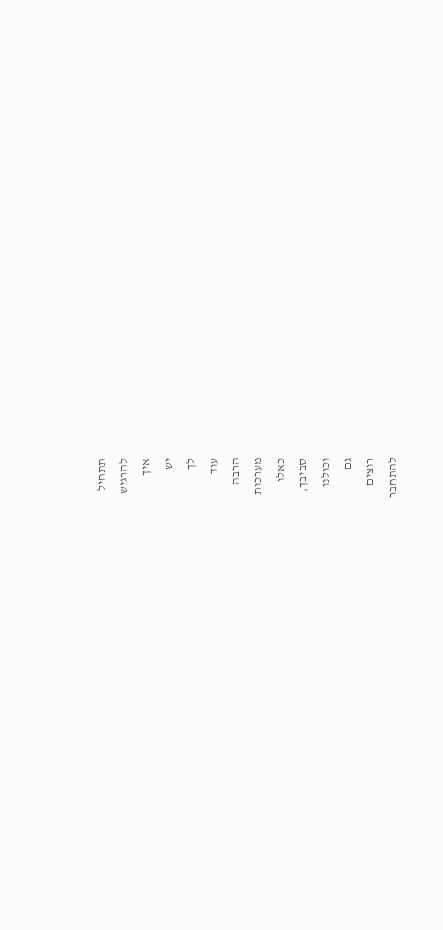תתחיל
להרגיש
איך
יש
לך
עוד
הרבה
מערכות
כאלו
סביבך,
וכולנו
גם
רוצים
להתחבר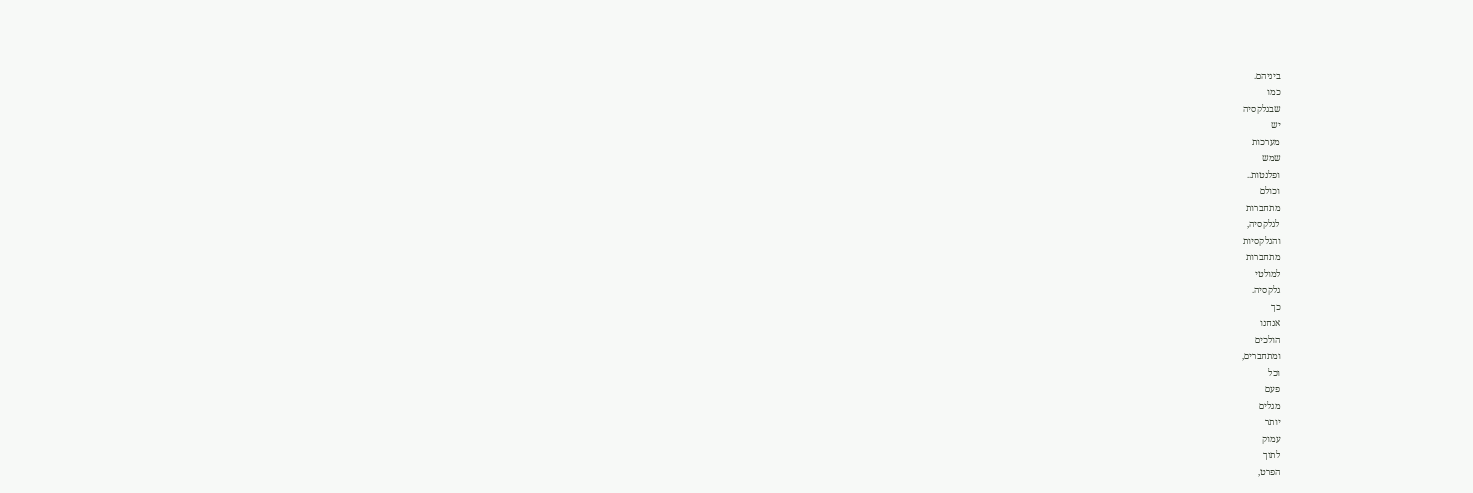ביניהם.
כמו
שבגלקסיה
יש
מערכות
שמש
ופלנטות..
וכולם
מתחברות
לגלקסיה,
והגלקסיות
מתחברות
למולטי
גלקסיה.
כך
אנחנו
הולכים
ומתחברים,
וכל
פעם
מגלים
יותר
עמוק
לתוך
הפרט,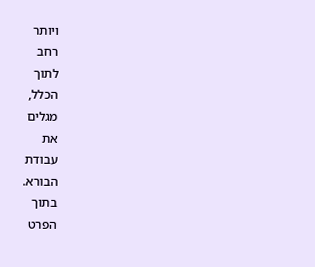ויותר
רחב
לתוך
הכלל,
מגלים
את
עבודת
הבורא.
בתוך
הפרט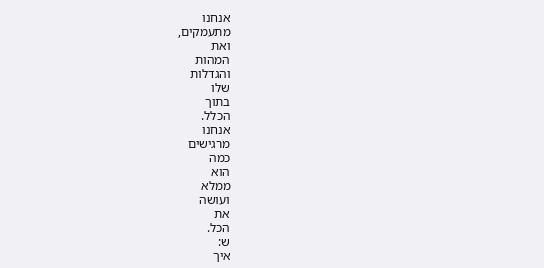אנחנו
מתעמקים,
ואת
המהות
והגדלות
שלו
בתוך
הכלל.
אנחנו
מרגישים
כמה
הוא
ממלא
ועושה
את
הכל.
ש:
איך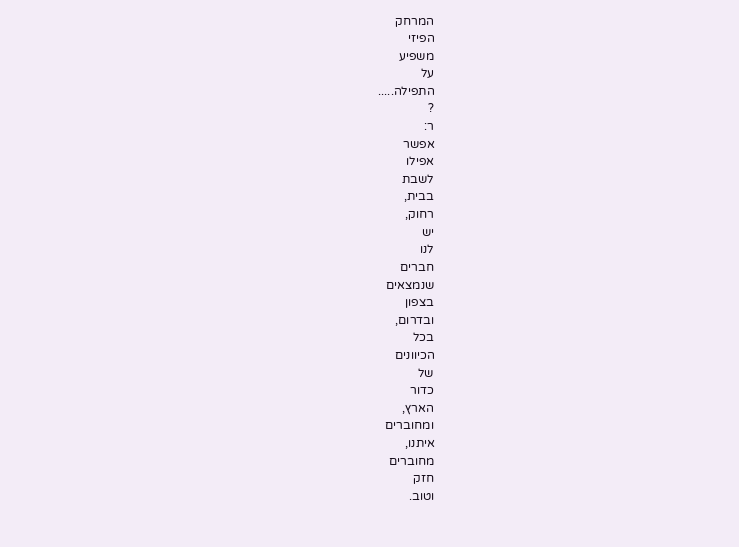המרחק
הפיזי
משפיע
על
התפילה.....
?
ר:
אפשר
אפילו
לשבת
בבית,
רחוק,
יש
לנו
חברים
שנמצאים
בצפון
ובדרום,
בכל
הכיוונים
של
כדור
הארץ,
ומחוברים
איתנו,
מחוברים
חזק
וטוב.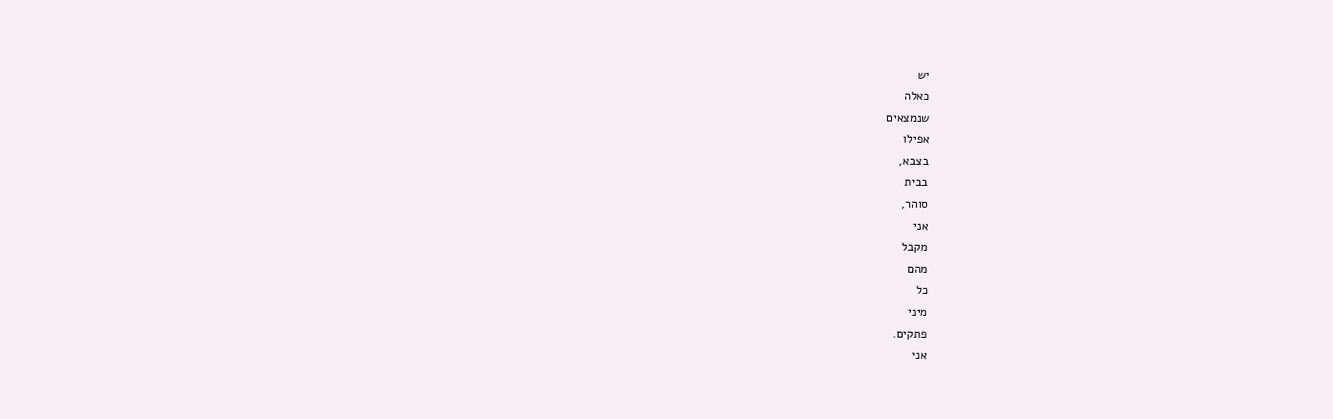יש
כאלה
שנמצאים
אפילו
בצבא,
בבית
סוהר,
אני
מקבל
מהם
כל
מיני
פתקים.
אני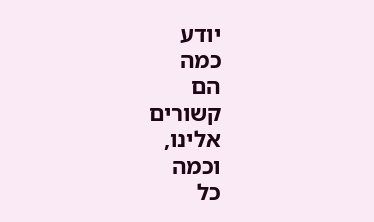יודע
כמה
הם
קשורים
אלינו,
וכמה
כל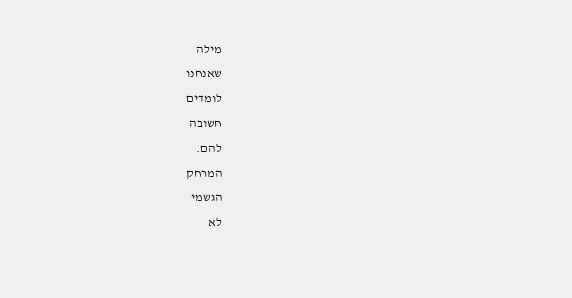מילה
שאנחנו
לומדים
חשובה
להם.
המרחק
הגשמי
לא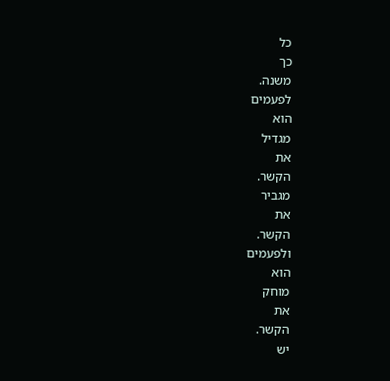כל
כך
משנה.
לפעמים
הוא
מגדיל
את
הקשר.
מגביר
את
הקשר.
ולפעמים
הוא
מוחק
את
הקשר.
יש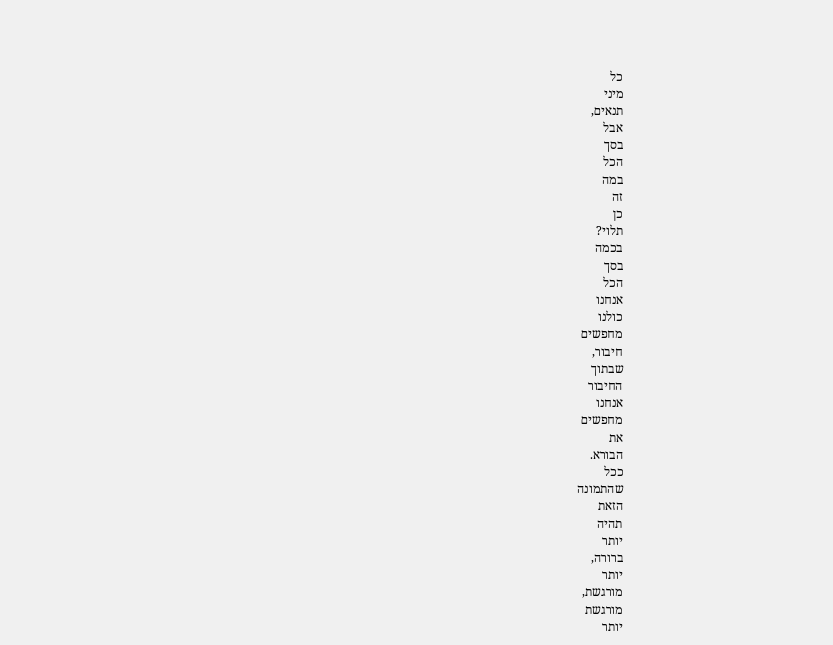כל
מיני
תנאים,
אבל
בסך
הכל
במה
זה
כן
תלוי?
בכמה
בסך
הכל
אנחנו
כולנו
מחפשים
חיבור,
שבתוך
החיבור
אנחנו
מחפשים
את
הבורא.
ככל
שהתמונה
הזאת
תהיה
יותר
ברורה,
יותר
מורגשת,
מורגשת
יותר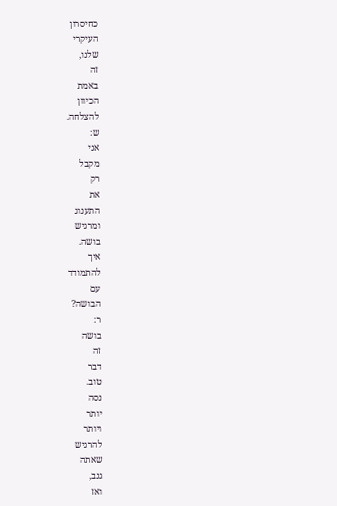כחיסרון
העיקרי
שלנו,
זה
באמת
הכיוון
להצלחה.
ש:
אני
מקבל
רק
את
התענוג
ומרגיש
בושה.
איך
להתמודד
עם
הבושה?
ר:
בושה
זה
דבר
טוב.
נסה
יותר
ויותר
להרגיש
שאתה
גנב,
ואז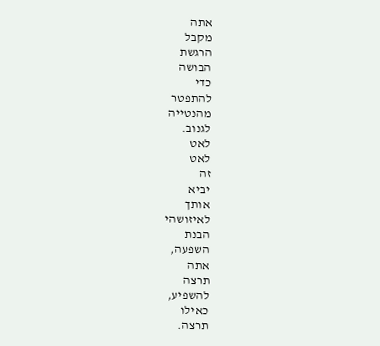אתה
מקבל
הרגשת
הבושה
כדי
להתפטר
מהנטייה
לגנוב.
לאט
לאט
זה
יביא
אותך
לאיזושהי
הבנת
השפעה,
אתה
תרצה
להשפיע,
כאילו
תרצה.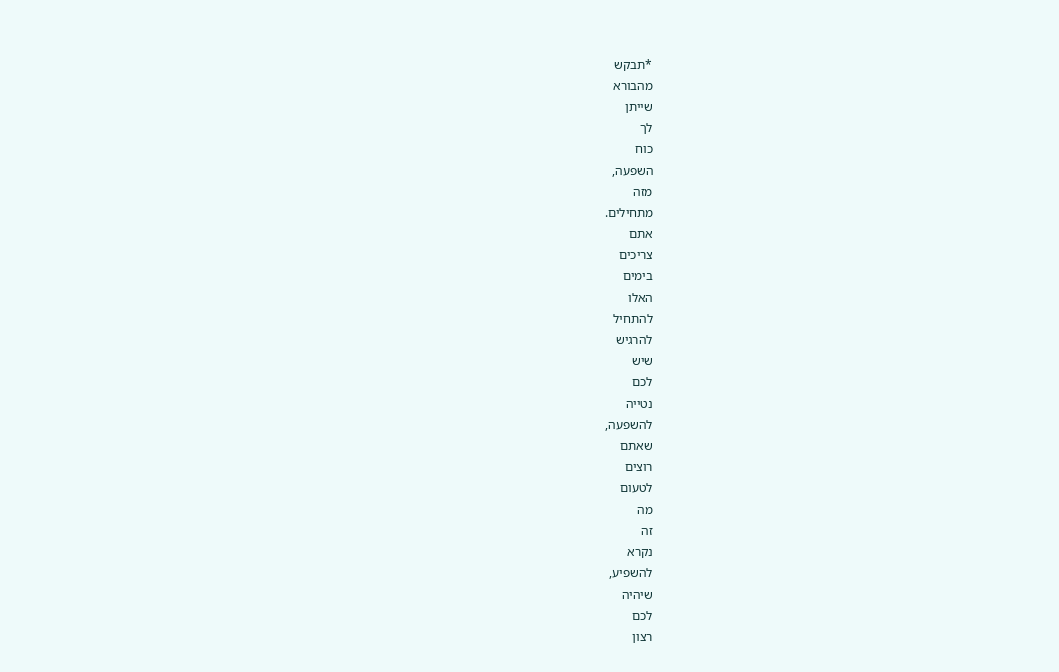*תבקש
מהבורא
שייתן
לך
כוח
השפעה,
מזה
מתחילים.
אתם
צריכים
בימים
האלו
להתחיל
להרגיש
שיש
לכם
נטייה
להשפעה,
שאתם
רוצים
לטעום
מה
זה
נקרא
להשפיע,
שיהיה
לכם
רצון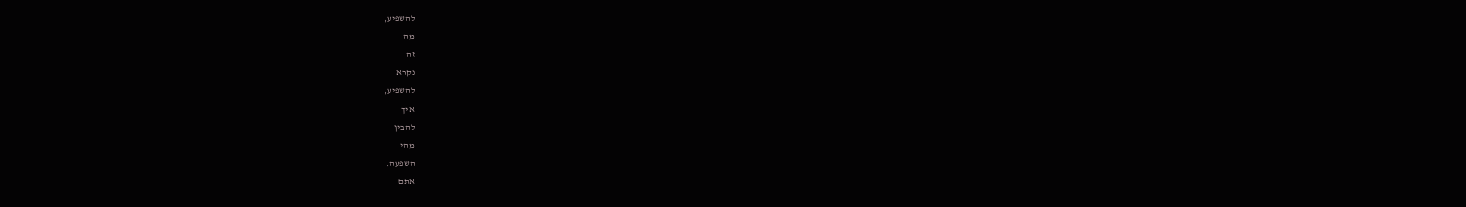להשפיע,
מה
זה
נקרא
להשפיע,
איך
להבין
מהי
השפעה.
אתם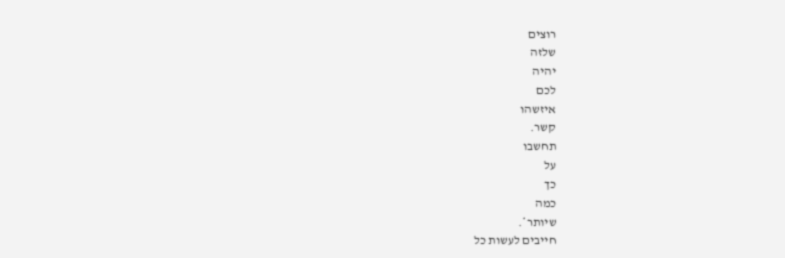רוצים
שלזה
יהיה
לכם
איזשהו
קשר.
תחשבו
על
כך
כמה
שיותר*.
חייבים לעשות כל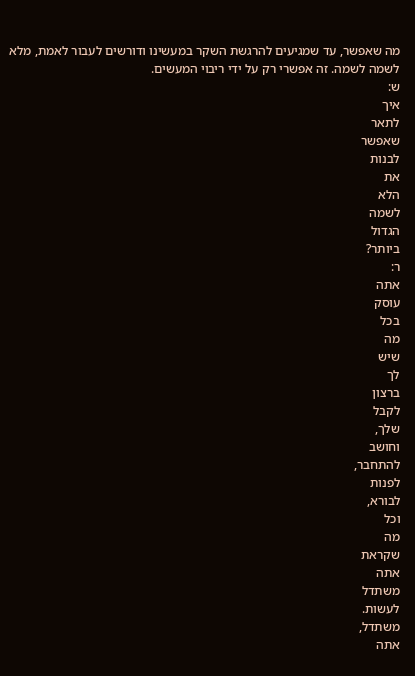מה שאפשר, עד שמגיעים להרגשת השקר במעשינו ודורשים לעבור לאמת, מלא לשמה לשמה. זה אפשרי רק על ידי ריבוי המעשים.
ש:
איך
לתאר
שאפשר
לבנות
את
הלא
לשמה
הגדול
ביותר?
ר:
אתה
עוסק
בכל
מה
שיש
לך
ברצון
לקבל
שלך,
וחושב
להתחבר,
לפנות
לבורא,
וכל
מה
שקראת
אתה
משתדל
לעשות.
משתדל,
אתה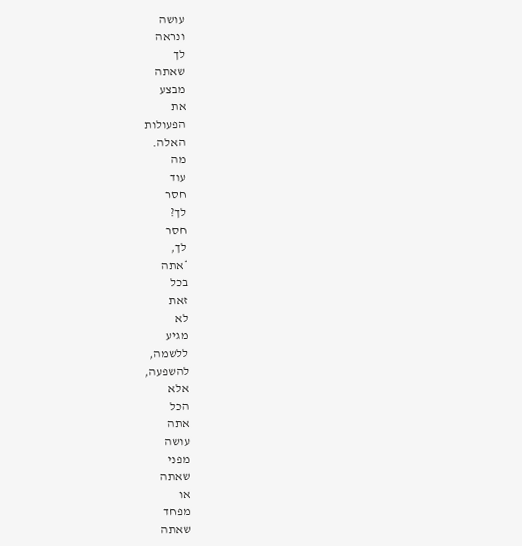עושה
ונראה
לך
שאתה
מבצע
את
הפעולות
האלה.
מה
עוד
חסר
לך?
חסר
לך,
*אתה
בכל
זאת
לא
מגיע
ללשמה,
להשפעה,
אלא
הכל
אתה
עושה
מפני
שאתה
או
מפחד
שאתה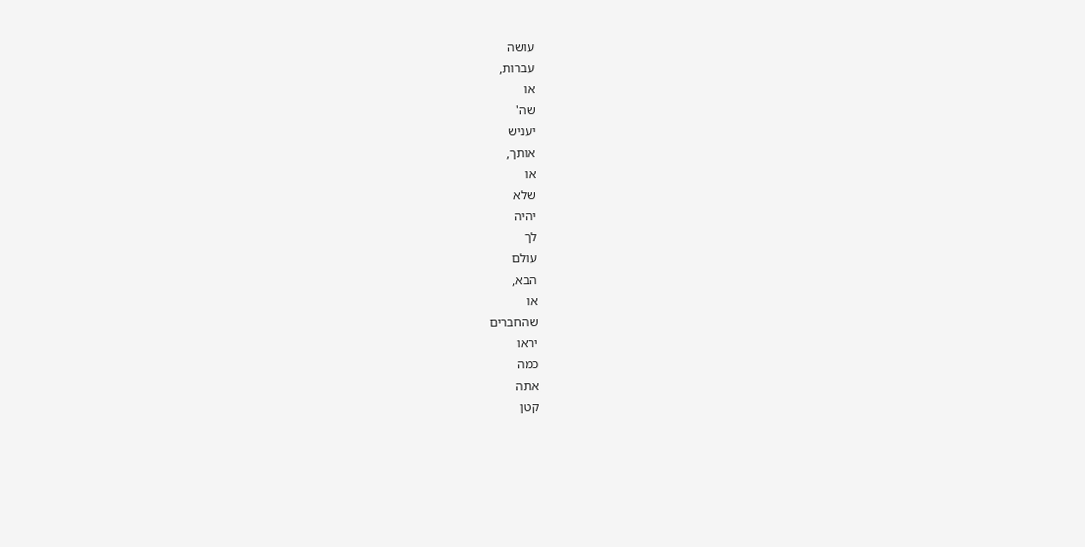עושה
עברות,
או
שה'
יעניש
אותך,
או
שלא
יהיה
לך
עולם
הבא,
או
שהחברים
יראו
כמה
אתה
קטן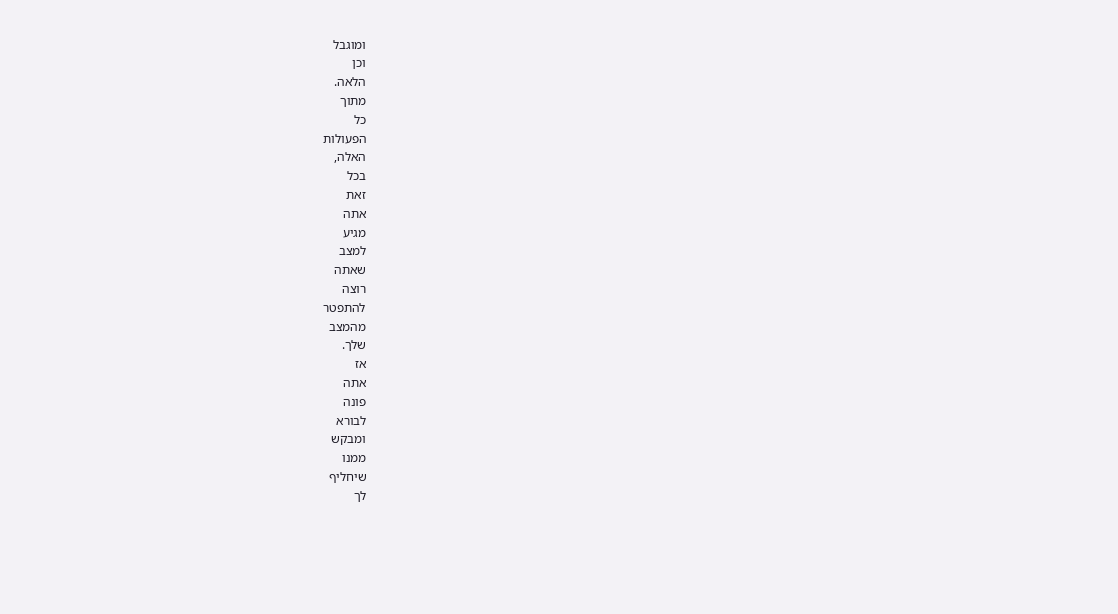ומוגבל
וכן
הלאה.
מתוך
כל
הפעולות
האלה,
בכל
זאת
אתה
מגיע
למצב
שאתה
רוצה
להתפטר
מהמצב
שלך.
אז
אתה
פונה
לבורא
ומבקש
ממנו
שיחליף
לך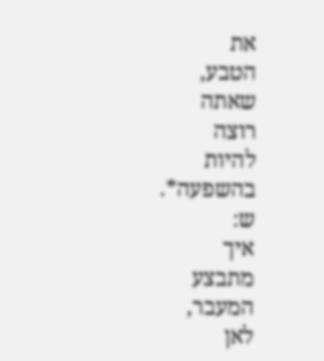את
הטבע,
שאתה
רוצה
להיות
בהשפעה*.
ש:
איך
מתבצע
המעבר,
לאן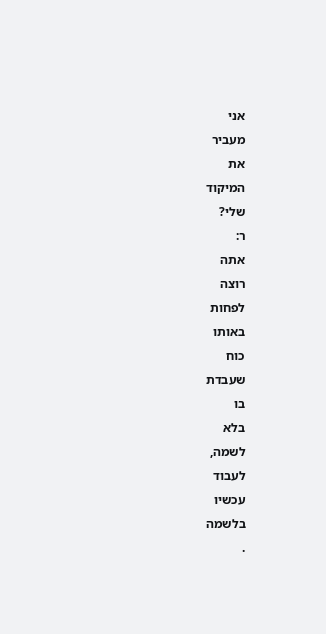אני
מעביר
את
המיקוד
שלי?
ר:
אתה
רוצה
לפחות
באותו
כוח
שעבדת
בו
בלא
לשמה,
לעבוד
עכשיו
בלשמה
.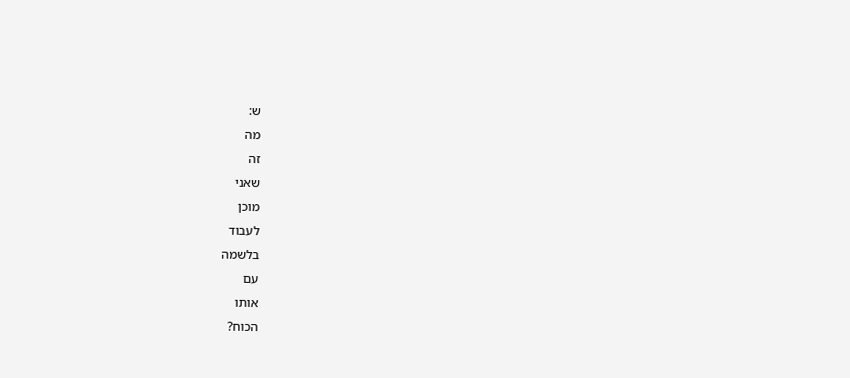ש:
מה
זה
שאני
מוכן
לעבוד
בלשמה
עם
אותו
הכוח?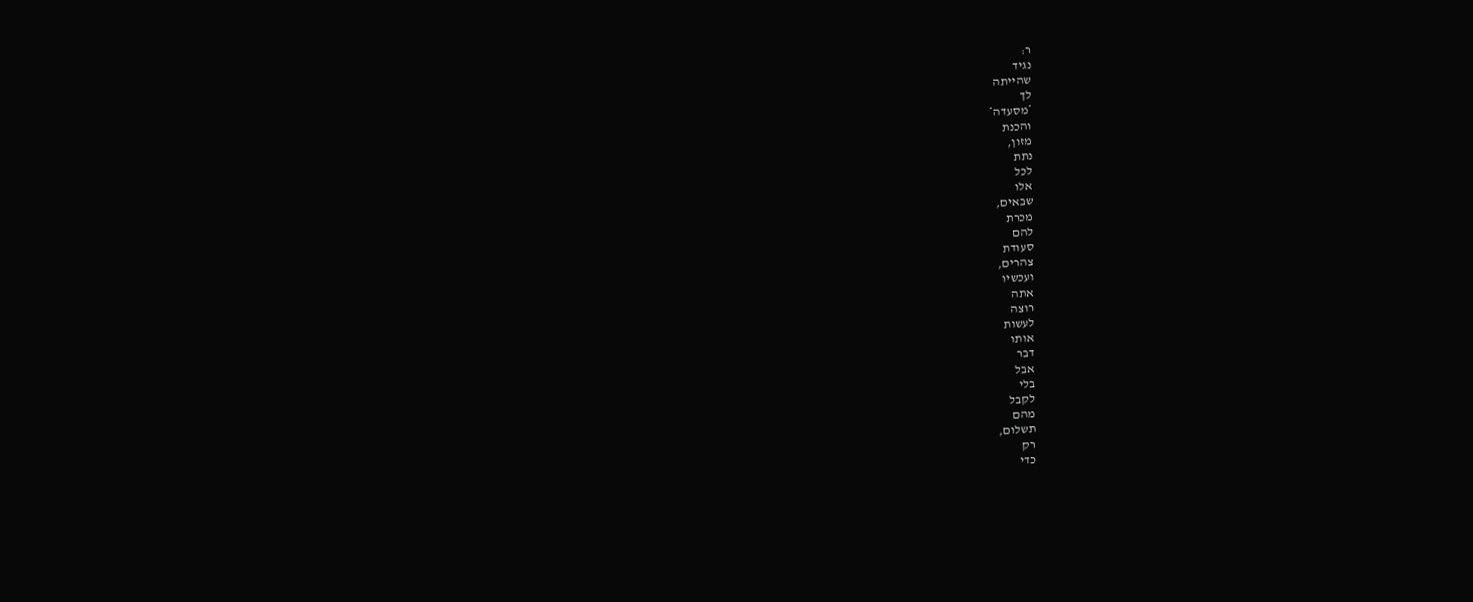ר:
נגיד
שהייתה
לך
*מסעדה*
והכנת
מזון,
נתת
לכל
אלו
שבאים,
מכרת
להם
סעודת
צהרים,
ועכשיו
אתה
רוצה
לעשות
אותו
דבר
אבל
בלי
לקבל
מהם
תשלום,
רק
כדי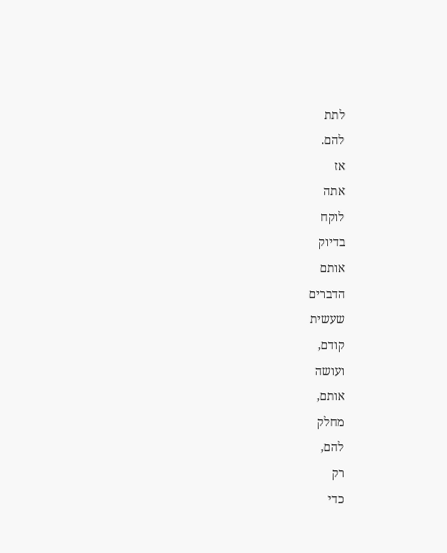לתת
להם.
אז
אתה
לוקח
בדיוק
אותם
הדברים
שעשית
קודם,
ועושה
אותם,
מחלק
להם,
רק
כדי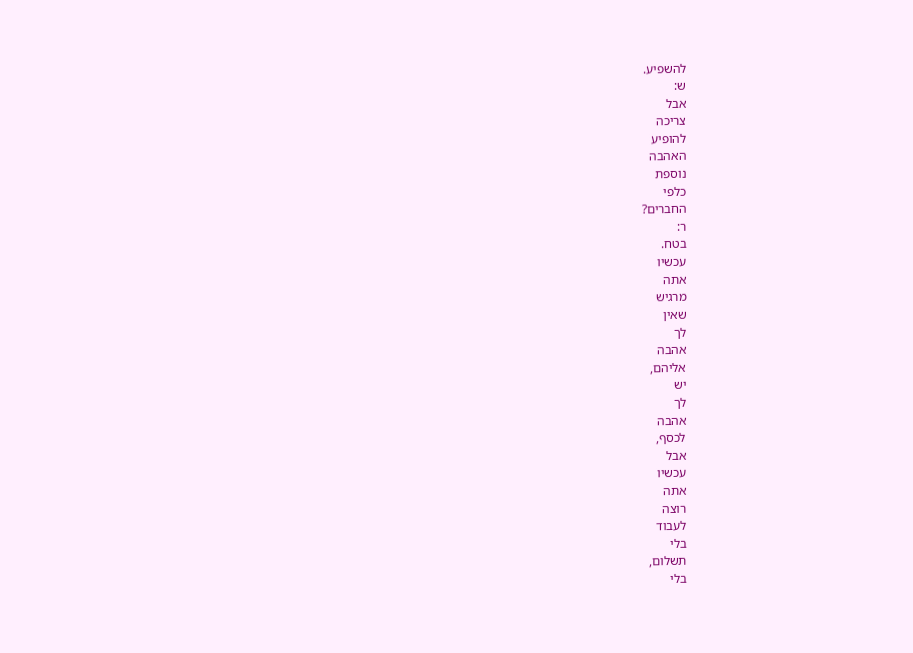להשפיע.
ש:
אבל
צריכה
להופיע
האהבה
נוספת
כלפי
החברים?
ר:
בטח.
עכשיו
אתה
מרגיש
שאין
לך
אהבה
אליהם,
יש
לך
אהבה
לכסף,
אבל
עכשיו
אתה
רוצה
לעבוד
בלי
תשלום,
בלי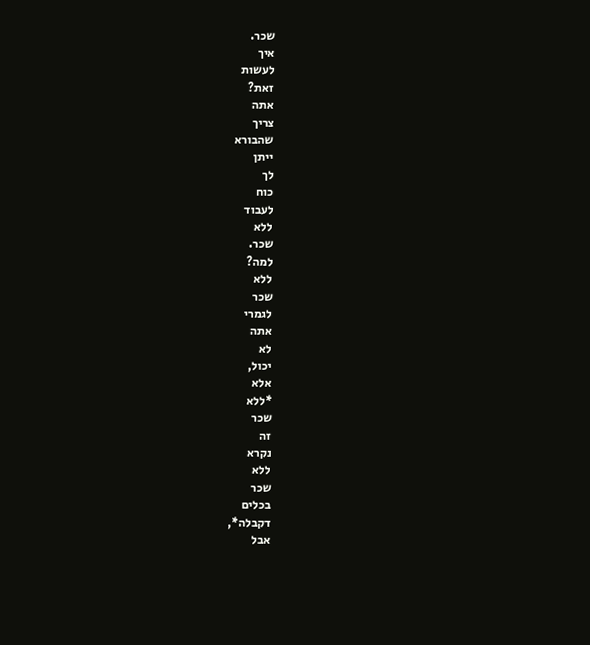שכר.
איך
לעשות
זאת?
אתה
צריך
שהבורא
ייתן
לך
כוח
לעבוד
ללא
שכר.
למה?
ללא
שכר
לגמרי
אתה
לא
יכול,
אלא
*ללא
שכר
זה
נקרא
ללא
שכר
בכלים
דקבלה*,
אבל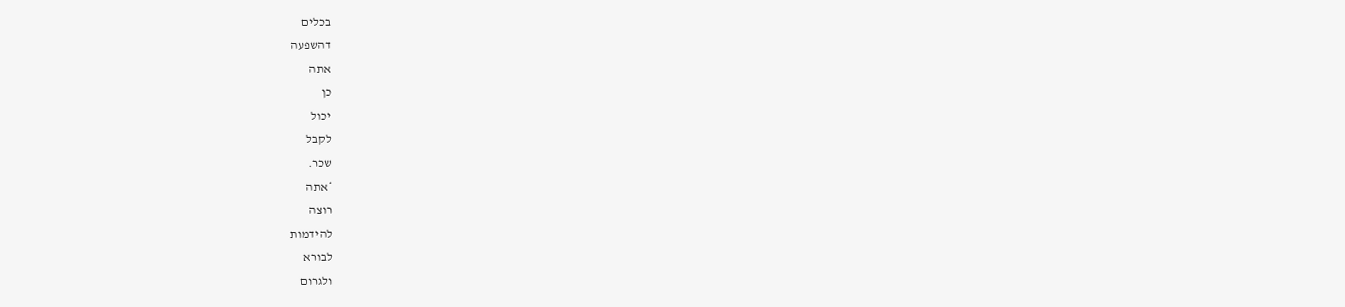בכלים
דהשפעה
אתה
כן
יכול
לקבל
שכר.
*אתה
רוצה
להידמות
לבורא
ולגרום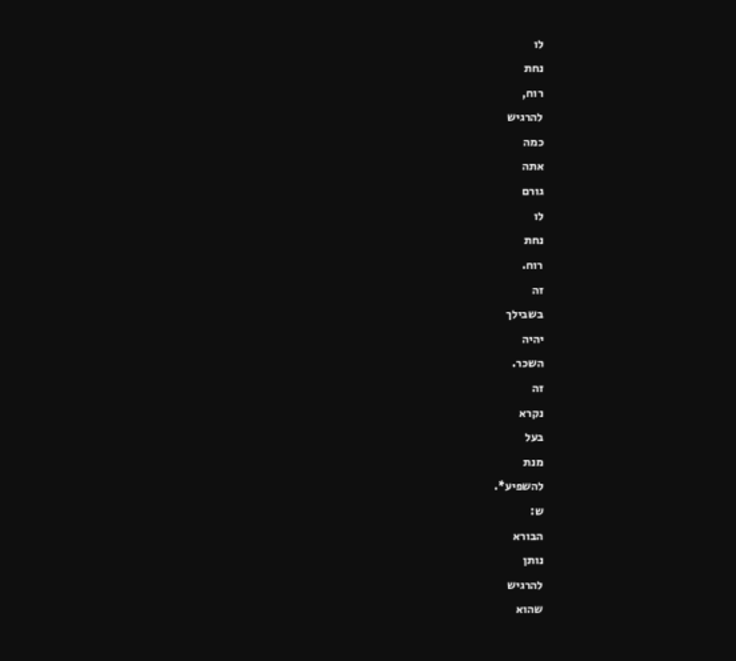לו
נחת
רוח,
להרגיש
כמה
אתה
גורם
לו
נחת
רוח.
זה
בשבילך
יהיה
השכר.
זה
נקרא
בעל
מנת
להשפיע*.
ש:
הבורא
נותן
להרגיש
שהוא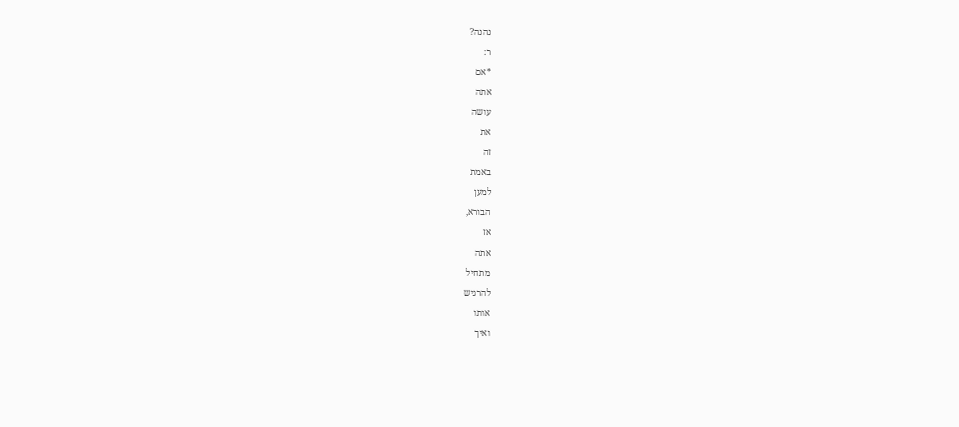נהנה?
ר:
*אם
אתה
עושה
את
זה
באמת
למען
הבורא,
אז
אתה
מתחיל
להרגיש
אותו
ואיך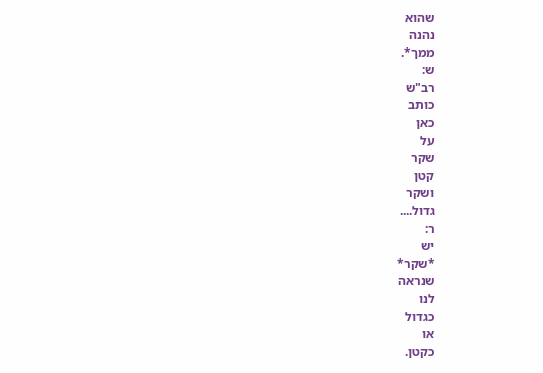שהוא
נהנה
ממך*.
ש:
רב"ש
כותב
כאן
על
שקר
קטן
ושקר
גדול....
ר:
יש
*שקר*
שנראה
לנו
כגדול
או
כקטן.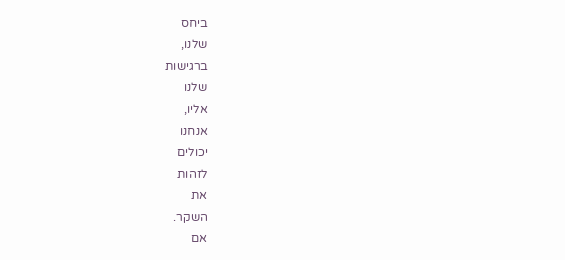ביחס
שלנו,
ברגישות
שלנו
אליו,
אנחנו
יכולים
לזהות
את
השקר.
אם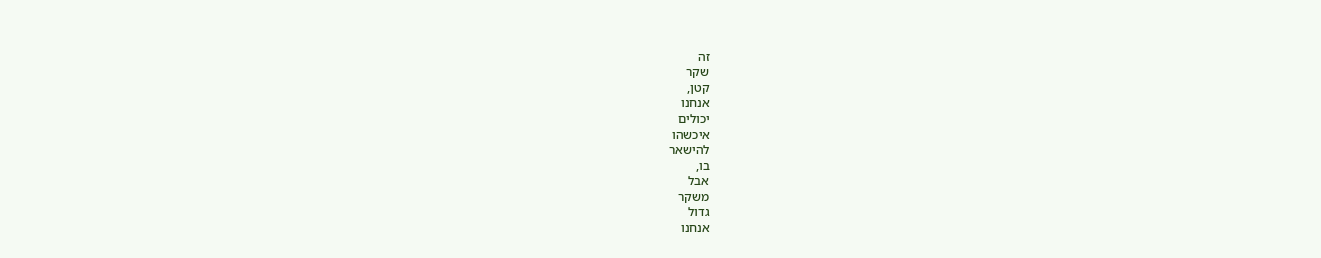זה
שקר
קטן,
אנחנו
יכולים
איכשהו
להישאר
בו,
אבל
משקר
גדול
אנחנו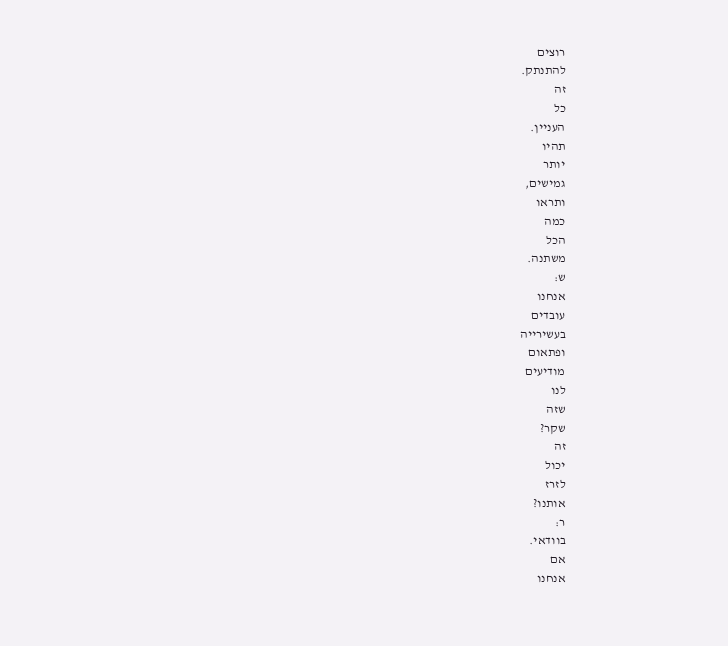רוצים
להתנתק.
זה
כל
העניין.
תהיו
יותר
גמישים,
ותראו
כמה
הכל
משתנה.
ש:
אנחנו
עובדים
בעשירייה
ופתאום
מודיעים
לנו
שזה
שקר?
זה
יכול
לזרז
אותנו?
ר:
בוודאי.
אם
אנחנו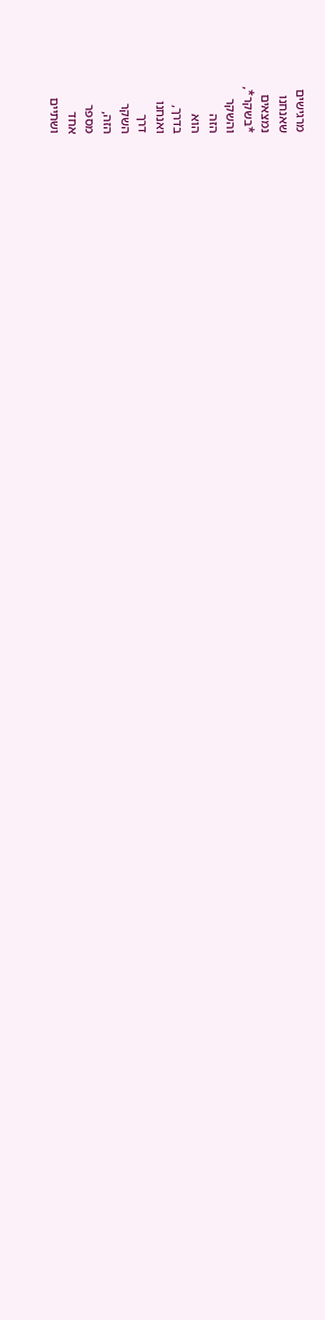מרגישים
שאנחנו
נמצאים
*בשקר*,
והשקר
הזה
הוא
בדרך,
ואנחנו
דרך
השקר
הזה,
מספר
אחד
ושתיים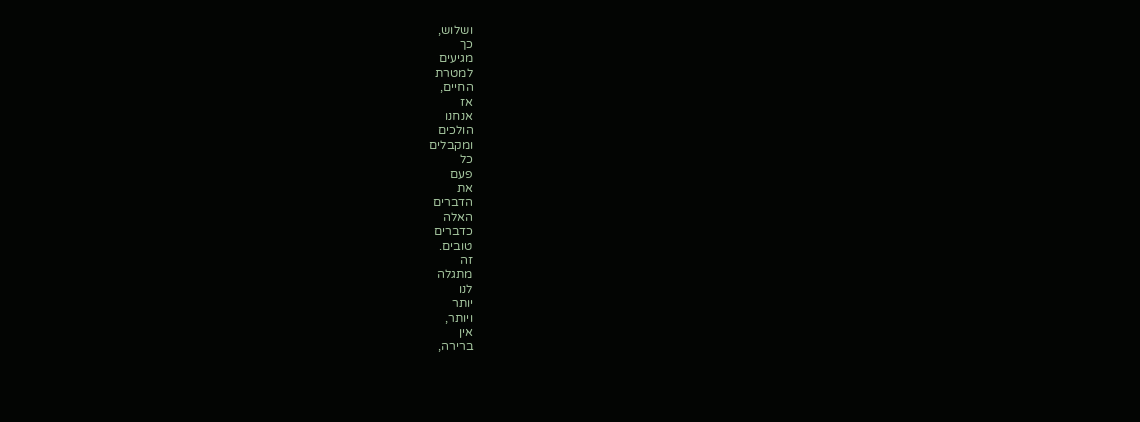ושלוש,
כך
מגיעים
למטרת
החיים,
אז
אנחנו
הולכים
ומקבלים
כל
פעם
את
הדברים
האלה
כדברים
טובים.
זה
מתגלה
לנו
יותר
ויותר,
אין
ברירה,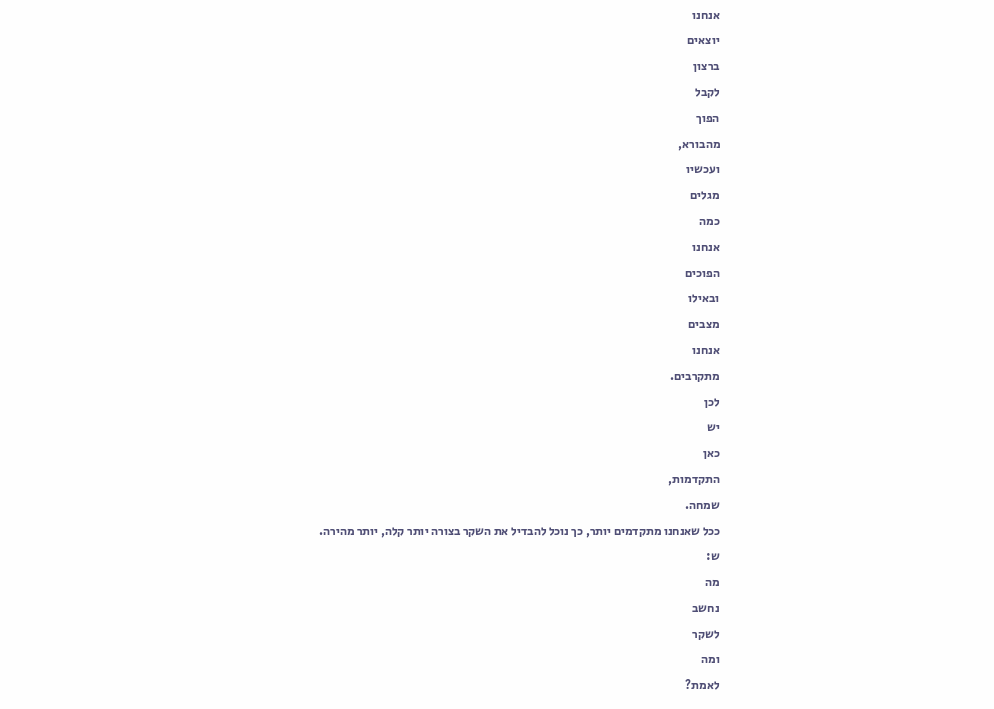אנחנו
יוצאים
ברצון
לקבל
הפוך
מהבורא,
ועכשיו
מגלים
כמה
אנחנו
הפוכים
ובאילו
מצבים
אנחנו
מתקרבים.
לכן
יש
כאן
התקדמות,
שמחה.
ככל שאנחנו מתקדמים יותר, כך נוכל להבדיל את השקר בצורה יותר קלה, יותר מהירה.
ש:
מה
נחשב
לשקר
ומה
לאמת?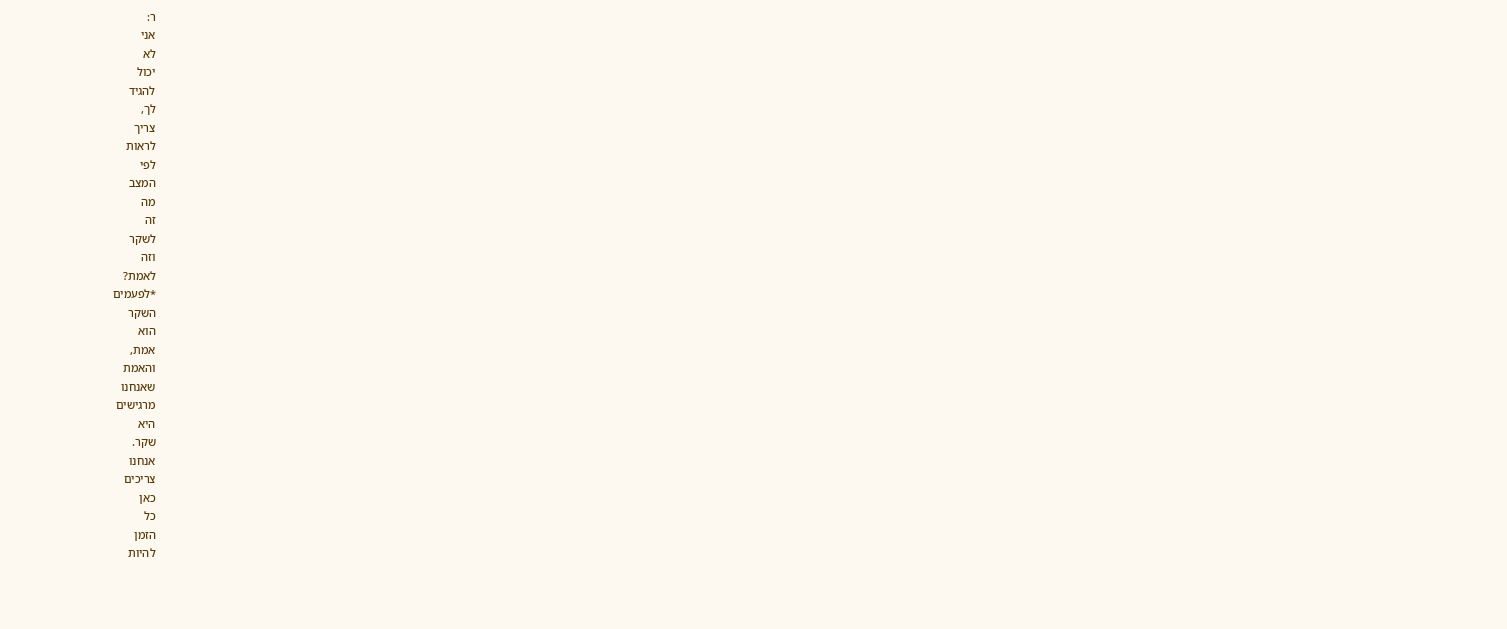ר:
אני
לא
יכול
להגיד
לך,
צריך
לראות
לפי
המצב
מה
זה
לשקר
וזה
לאמת?
*לפעמים
השקר
הוא
אמת,
והאמת
שאנחנו
מרגישים
היא
שקר.
אנחנו
צריכים
כאן
כל
הזמן
להיות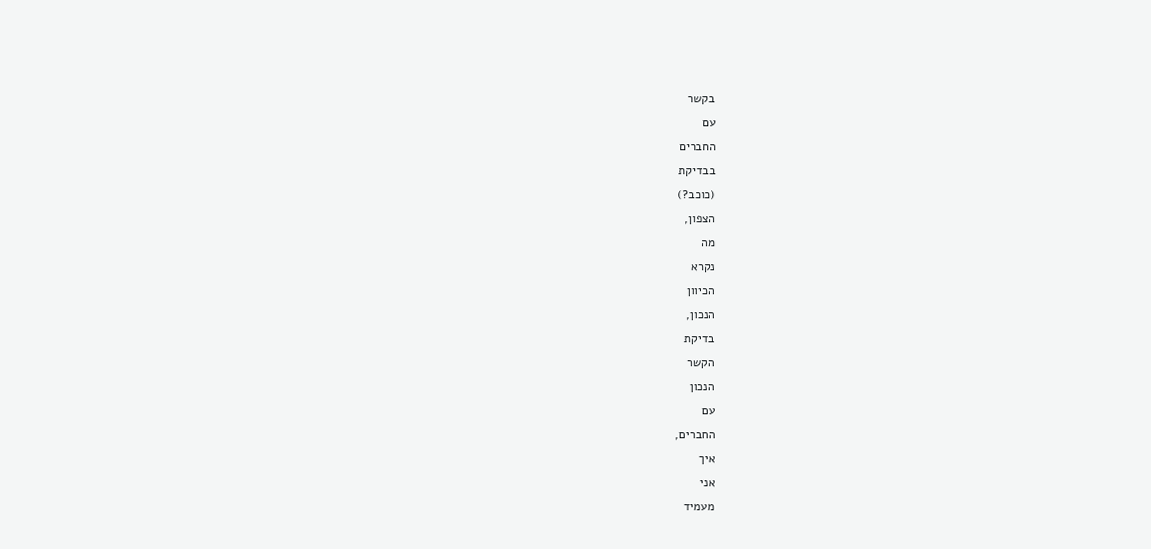בקשר
עם
החברים
בבדיקת
(כוכב?)
הצפון,
מה
נקרא
הכיוון
הנכון,
בדיקת
הקשר
הנכון
עם
החברים,
איך
אני
מעמיד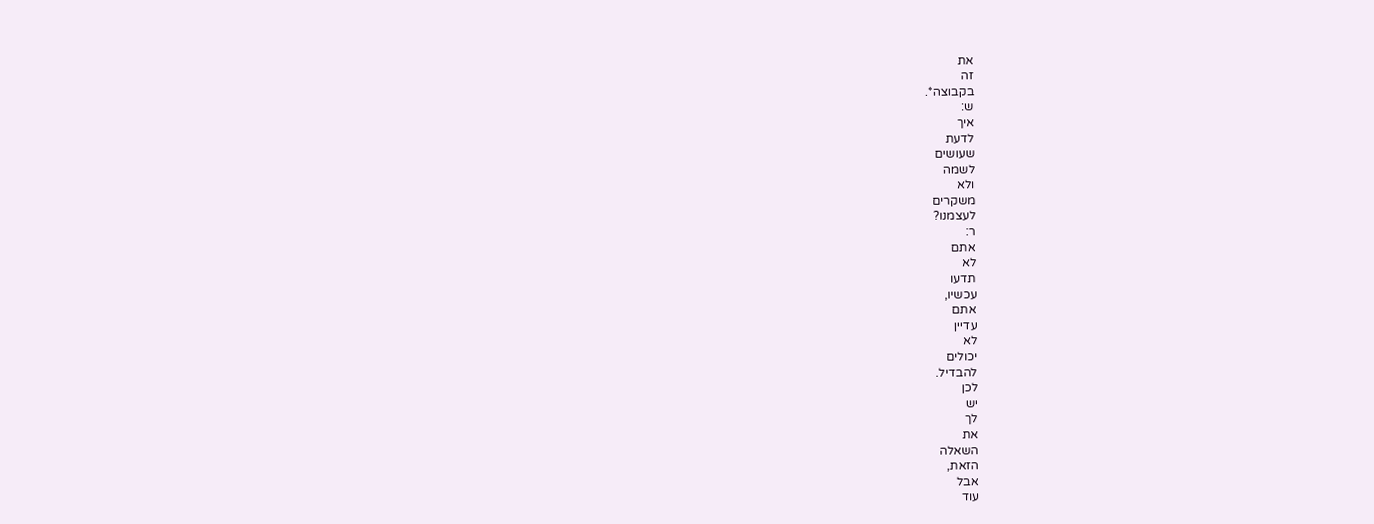את
זה
בקבוצה*.
ש:
איך
לדעת
שעושים
לשמה
ולא
משקרים
לעצמנו?
ר:
אתם
לא
תדעו
עכשיו,
אתם
עדיין
לא
יכולים
להבדיל.
לכן
יש
לך
את
השאלה
הזאת,
אבל
עוד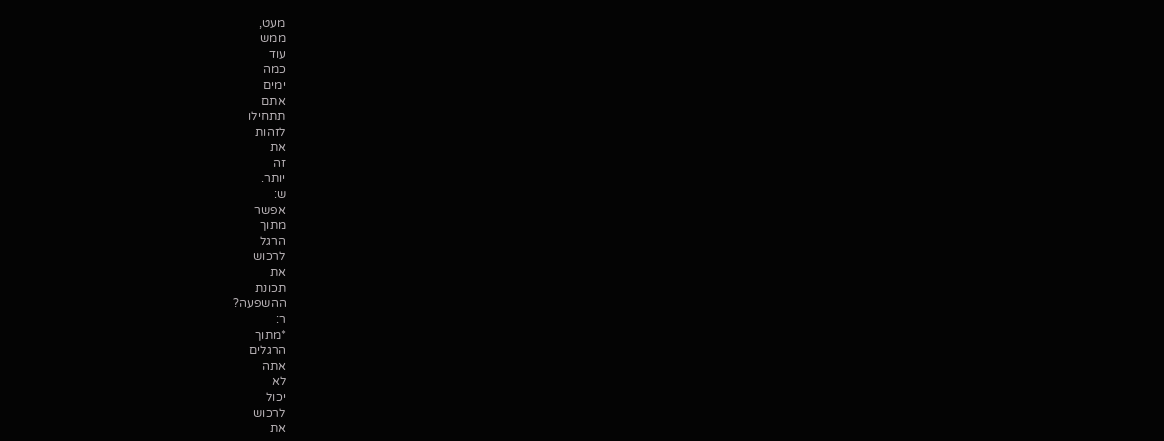מעט,
ממש
עוד
כמה
ימים
אתם
תתחילו
לזהות
את
זה
יותר.
ש:
אפשר
מתוך
הרגל
לרכוש
את
תכונת
ההשפעה?
ר:
*מתוך
הרגלים
אתה
לא
יכול
לרכוש
את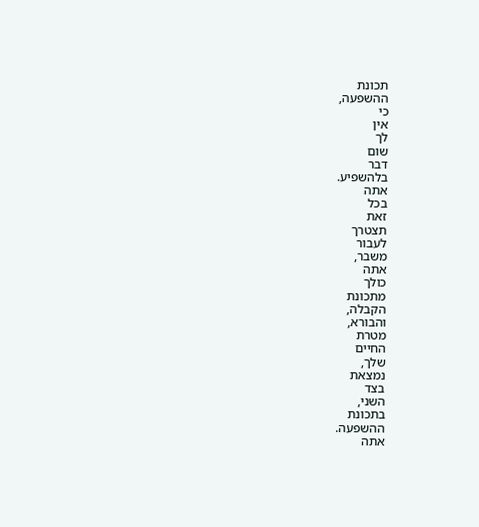תכונת
ההשפעה,
כי
אין
לך
שום
דבר
בלהשפיע.
אתה
בכל
זאת
תצטרך
לעבור
משבר,
אתה
כולך
מתכונת
הקבלה,
והבורא,
מטרת
החיים
שלך,
נמצאת
בצד
השני,
בתכונת
ההשפעה.
אתה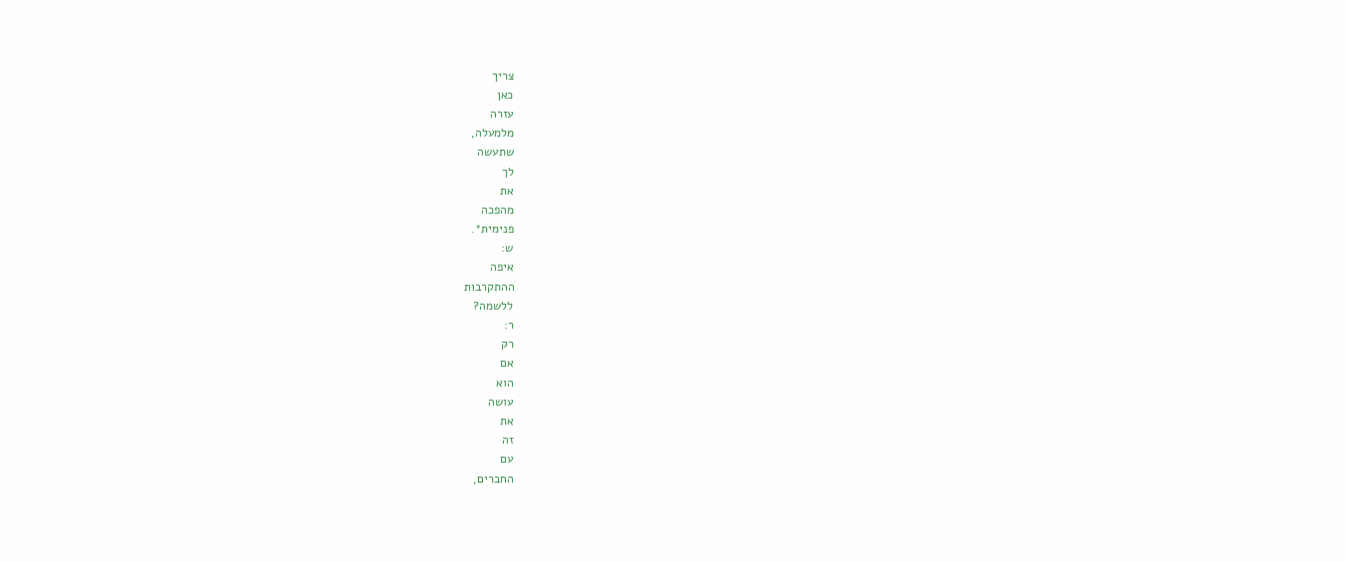צריך
כאן
עזרה
מלמעלה,
שתעשה
לך
את
מהפכה
פנימית*.
ש:
איפה
ההתקרבות
ללשמה?
ר:
רק
אם
הוא
עושה
את
זה
עם
החברים,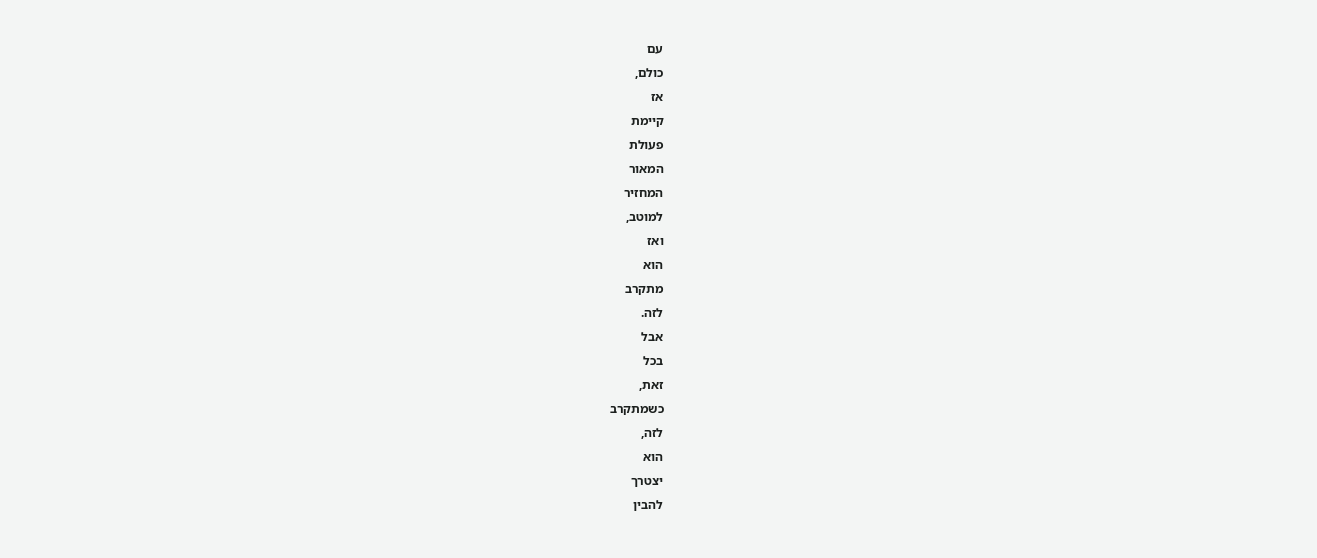עם
כולם,
אז
קיימת
פעולת
המאור
המחזיר
למוטב,
ואז
הוא
מתקרב
לזה.
אבל
בכל
זאת,
כשמתקרב
לזה,
הוא
יצטרך
להבין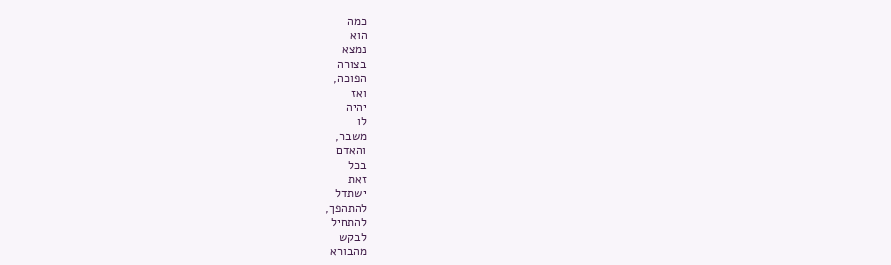כמה
הוא
נמצא
בצורה
הפוכה,
ואז
יהיה
לו
משבר,
והאדם
בכל
זאת
ישתדל
להתהפך,
להתחיל
לבקש
מהבורא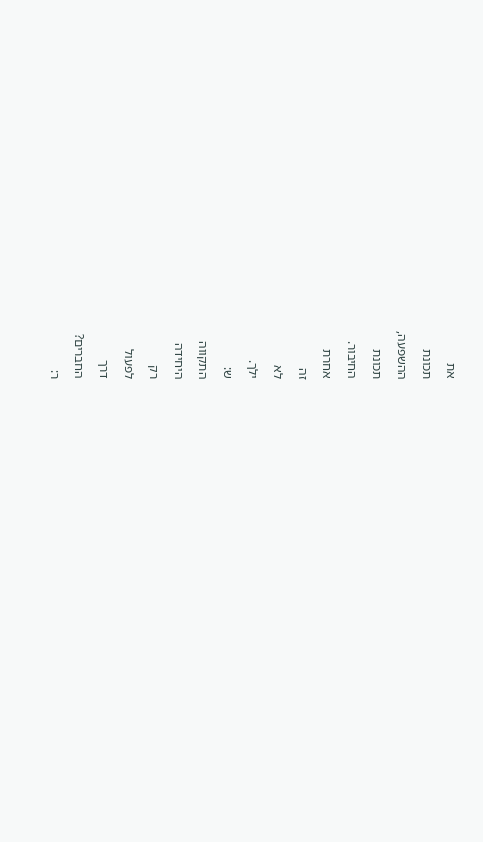את
תכונת
ההשפעה,
תכונת
החיבור.
אחרת
זה
לא
ילך.
ש:
התקווה
היחידה
רק
לפעול
דרך
החברים?
ר: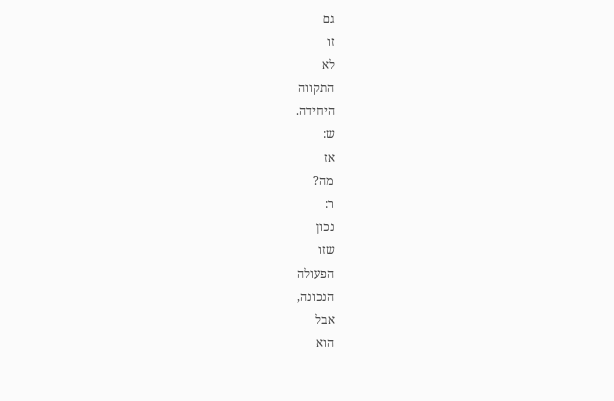גם
זו
לא
התקווה
היחידה.
ש:
אז
מה?
ר:
נכון
שזו
הפעולה
הנכונה,
אבל
הוא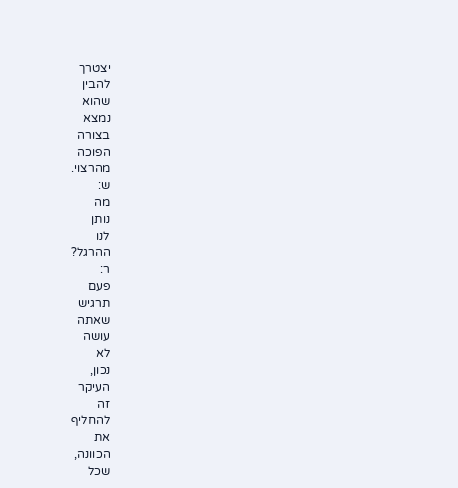יצטרך
להבין
שהוא
נמצא
בצורה
הפוכה
מהרצוי.
ש:
מה
נותן
לנו
ההרגל?
ר:
פעם
תרגיש
שאתה
עושה
לא
נכון,
העיקר
זה
להחליף
את
הכוונה,
שכל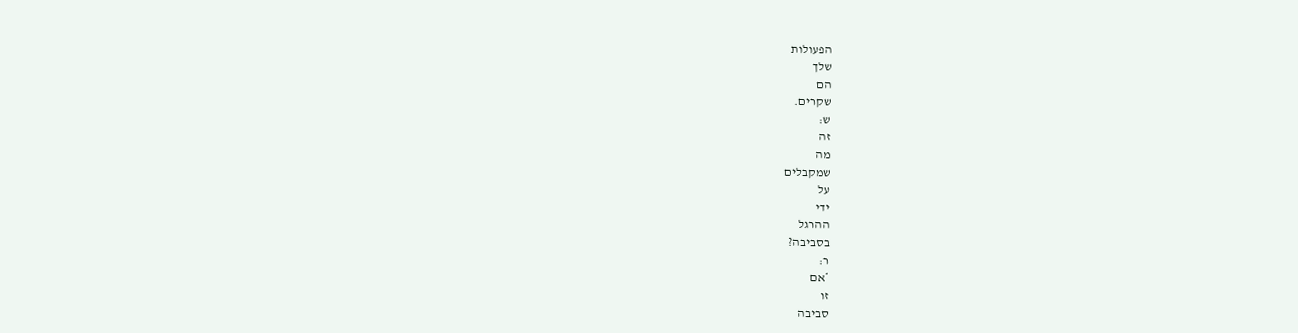הפעולות
שלך
הם
שקרים.
ש:
זה
מה
שמקבלים
על
ידי
ההרגל
בסביבה?
ר:
*אם
זו
סביבה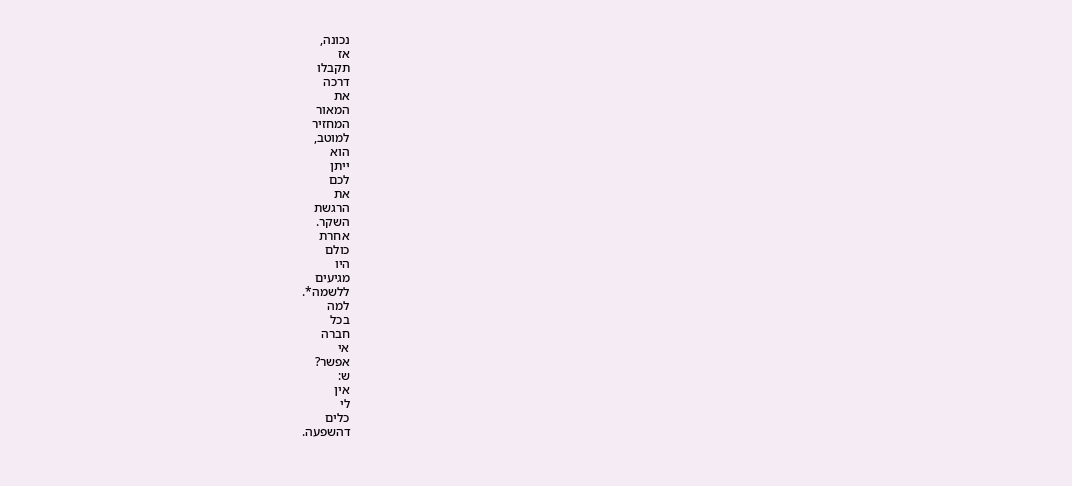נכונה,
אז
תקבלו
דרכה
את
המאור
המחזיר
למוטב,
הוא
ייתן
לכם
את
הרגשת
השקר.
אחרת
כולם
היו
מגיעים
ללשמה*.
למה
בכל
חברה
אי
אפשר?
ש:
אין
לי
כלים
דהשפעה.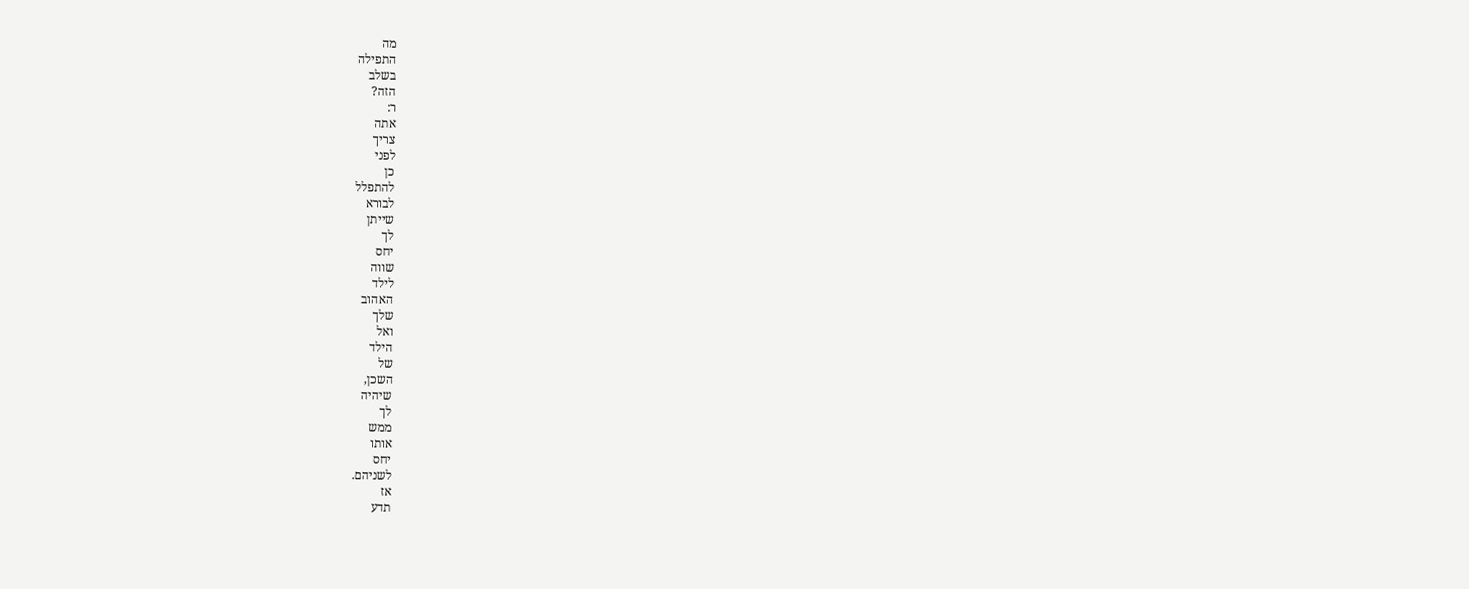מה
התפילה
בשלב
הזה?
ר:
אתה
צריך
לפני
כן
להתפלל
לבורא
שייתן
לך
יחס
שווה
לילד
האהוב
שלך
ואל
הילד
של
השכן,
שיהיה
לך
ממש
אותו
יחס
לשניהם.
אז
תדע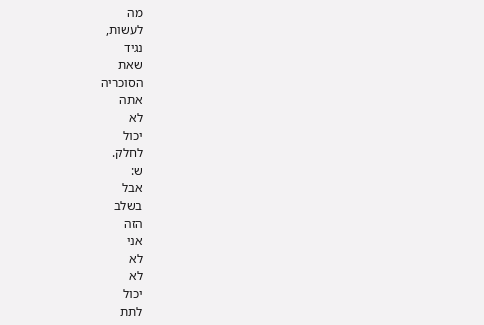מה
לעשות,
נגיד
שאת
הסוכריה
אתה
לא
יכול
לחלק.
ש:
אבל
בשלב
הזה
אני
לא
לא
יכול
לתת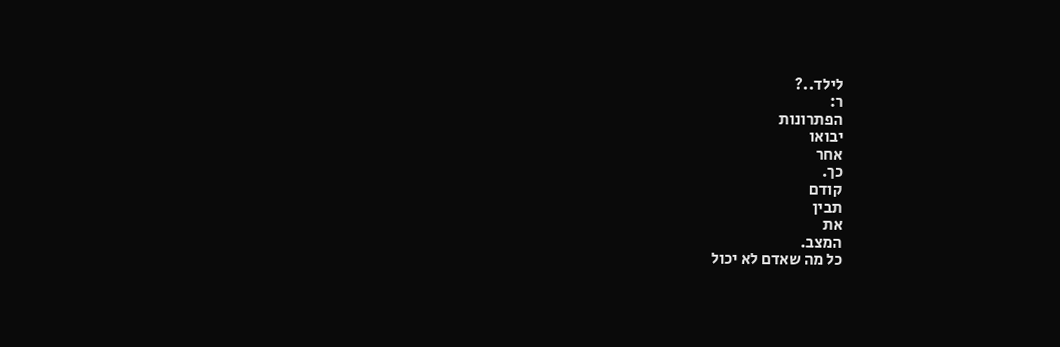לילד..?
ר:
הפתרונות
יבואו
אחר
כך.
קודם
תבין
את
המצב.
כל מה שאדם לא יכול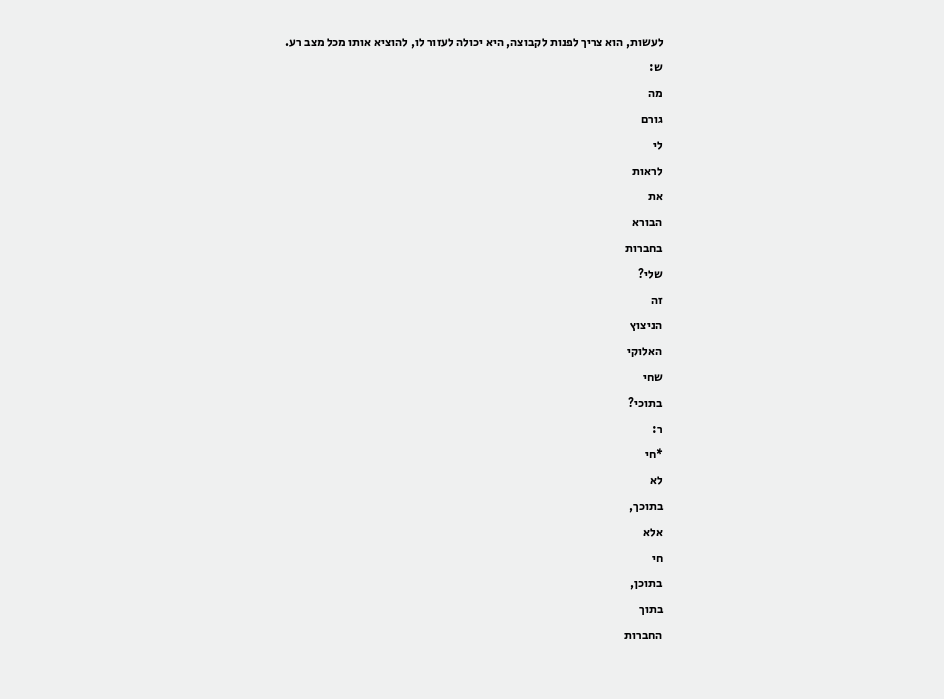לעשות, הוא צריך לפנות לקבוצה, היא יכולה לעזור לו, להוציא אותו מכל מצב רע.
ש:
מה
גורם
לי
לראות
את
הבורא
בחברות
שלי?
זה
הניצוץ
האלוקי
שחי
בתוכי?
ר:
*חי
לא
בתוכך,
אלא
חי
בתוכן,
בתוך
החברות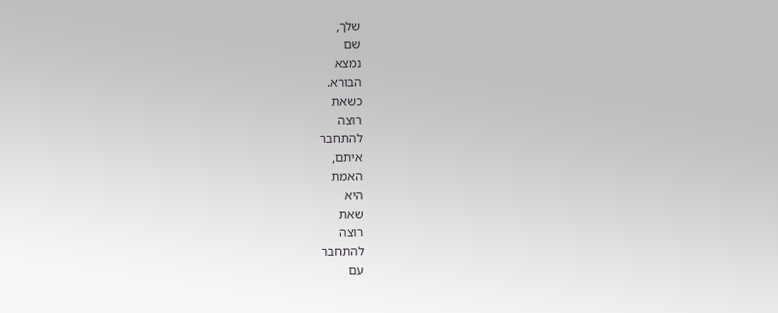שלך,
שם
נמצא
הבורא.
כשאת
רוצה
להתחבר
איתם,
האמת
היא
שאת
רוצה
להתחבר
עם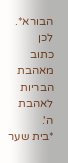הבורא*.
לכן
כתוב
מאהבת
הבריות
לאהבת
ה'.
*בית שער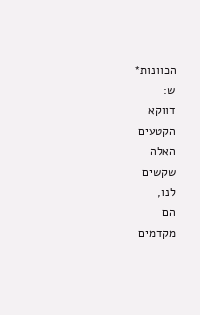הכוונות*
ש:
דווקא
הקטעים
האלה
שקשים
לנו,
הם
מקדמים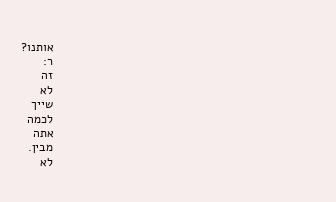אותנו?
ר:
זה
לא
שייך
לכמה
אתה
מבין.
לא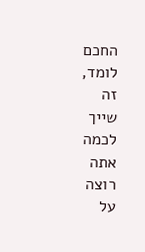החכם
לומד,
זה
שייך
לכמה
אתה
רוצה
על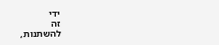ידי
זה
להשתנות,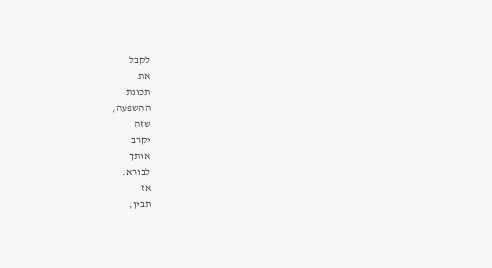לקבל
את
תכונת
ההשפעה,
שזה
יקרב
אותך
לבורא.
אז
תבין,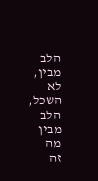הלב
מבין,
לא
השכל,
הלב
מבין
מה
זה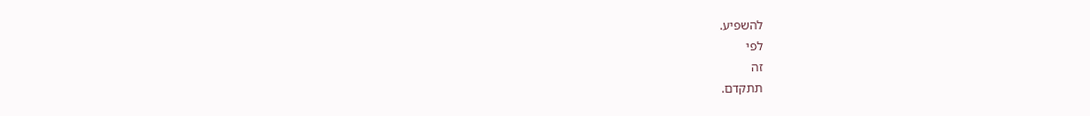להשפיע.
לפי
זה
תתקדם.